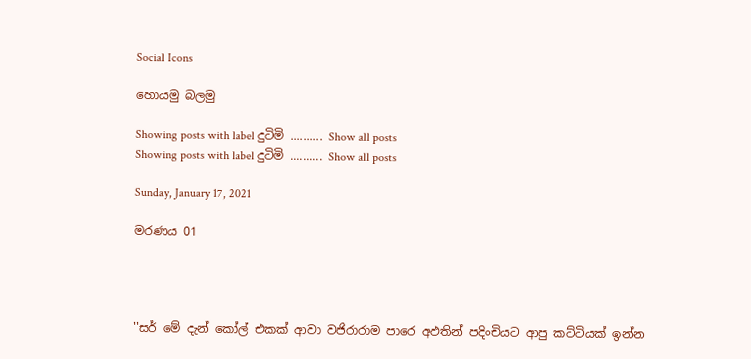Social Icons

හොයමු බලමු

Showing posts with label දුටිමි .......... Show all posts
Showing posts with label දුටිමි .......... Show all posts

Sunday, January 17, 2021

මරණය 01




''සර් මේ දැන් කෝල් එකක් ආවා වජිරාරාම පාරෙ ‍අඵතින් පදිංචියට ආපු කට්ටියක් ඉන්න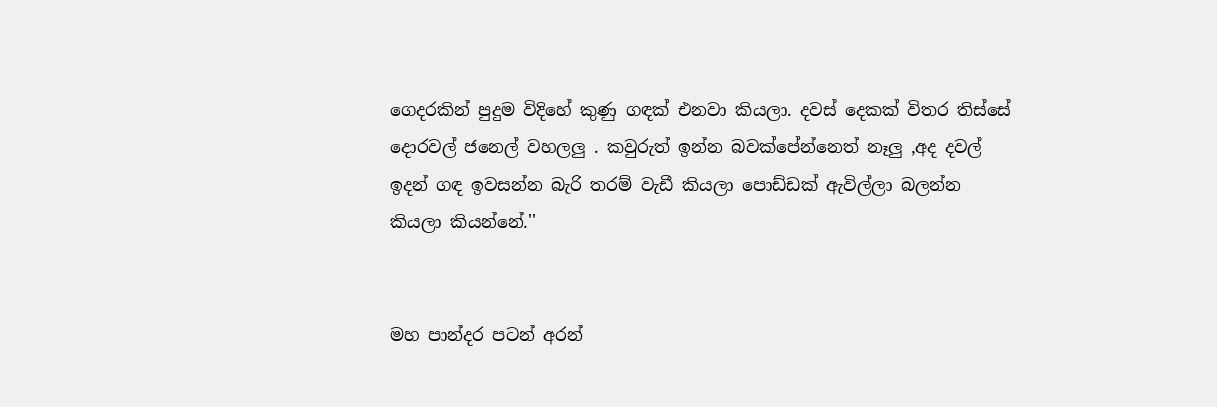ගෙදරකින් පුදුම විදිහේ කුණු ගඳක් එනවා කියලා. දවස් දෙකක් විතර තිස්සේ දොරවල් ජනෙල් වහලලු . කවුරුත් ඉන්න බවක්පේන්නෙත් නෑලු ,අද දවල් ඉදන් ගඳ ඉවසන්න බැරි තරම් වැඩී කියලා පොඩ්ඩක් ඇවිල්ලා බලන්න කියලා කියන්නේ.''


මහ පාන්දර පටන් අරන්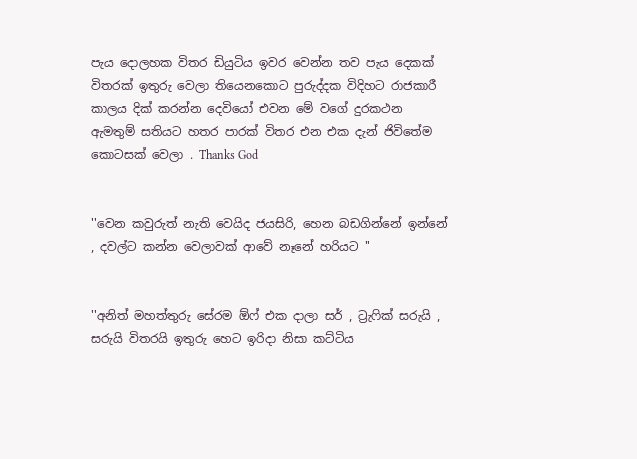පැය දොලහක විතර ඩියුටිය ඉවර වෙන්න තව පැය දෙකක් විතරක් ඉතුරු වෙලා තියෙනකොට පුරුද්දක විදිහට රාජකාරී කාලය දික් කරන්න දෙවියෝ එවන මේ වගේ ‍දුරකථන ඇමතුම් සතියට හතර පාරක් විතර එන එක දැන් ජිවිතේම කොටසක් වෙලා . Thanks God


''වෙන කවුරුත් නැති වෙයිද ජයසිරි, හෙන බඩගින්නේ ඉන්නේ , දවල්ට කන්න වෙලාවක් ආවේ නෑනේ හරියට ''


''අනිත් මහත්තුරු සේරම ඕ‍‍ෆ් එක දාලා සර් , ට්‍රැ‍ෆික් සරුයි , සරුයි විතරයි ඉතුරු හෙට ඉරිදා නිසා කට්ටිය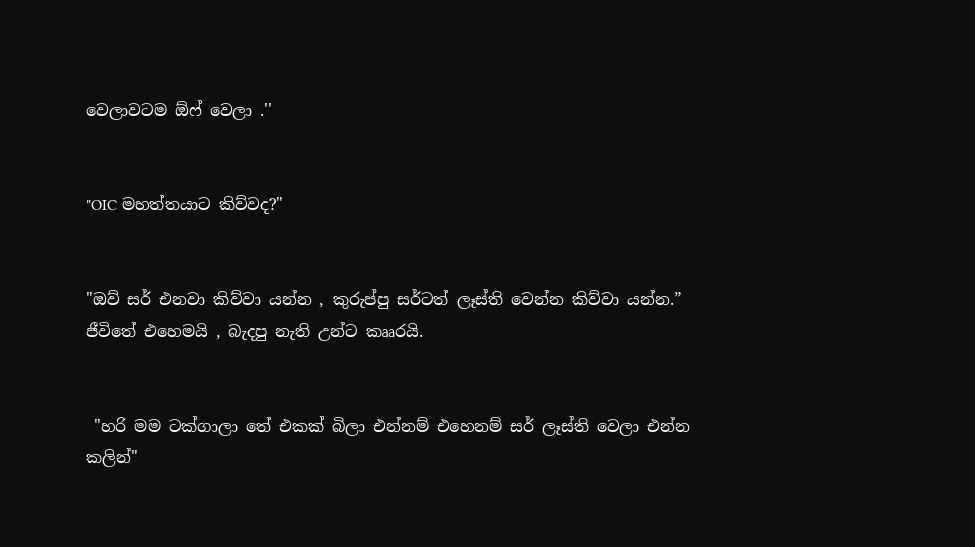වෙලාවටම ඕෆ් වෙලා .''


"OIC මහත්තයාට කිව්වද?"


"ඔව් සර් එනවා කිව්ව‍ා යන්න , කුරුප්පු සර්ටත් ලෑස්ති වෙන්න කිව්වා යන්න.” ජීවිතේ එහෙමයි , බැදපු නැති උන්ට කෲරයි.


 "හරි මම ටක්ගාලා තේ එකක් බිලා එන්නම් එහෙනම් සර් ලෑස්ති වෙලා එන්න කලින්"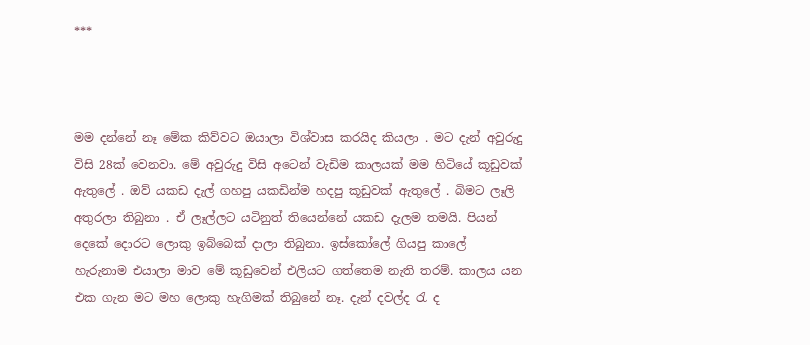***



මම දන්නේ නෑ මේක කිව්වට ඔයාලා විශ්වාස කරයිද කියලා . මට දැන් අවුරුදු විසි 28ක් වෙනවා. මේ අවුරුදු විසි අටෙන් වැඩිම කාලයක් මම හිටියේ කූ‍ඩුවක් ඇතුලේ . ඔව් යකඩ දැල් ගහපු යකඩින්ම හදපු කූඩුවක් ඇතුලේ . බිමට ලෑලි අතුරලා තිබුනා . ඒ ලෑල්ලට යටිනුත් ති‍යෙන්නේ යකඩ දැලම තමයි. පියන් දෙකේ දොරට ‍ලොකු ඉබ්බෙක් දාලා තිබුනා. ඉස්කෝලේ ගියපු කාලේ හැරුනාම එයාලා මාව මේ කූඩුවෙන් එලියට ගත්තෙම නැති තරම්. කාලය යන එක ගැන මට මහ ලොකු හැගිමක් තිබුනේ නෑ. දැන් දවල්ද රැ ද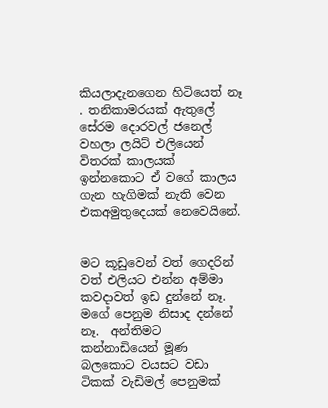කියලාදැනගෙන හිටියෙත් නෑ . තනිකාමරයක් ඇතුලේ සේරම දොරවල් ජනෙල් වහලා ලයිට් එලියෙන් විතරක් කාලයක් ඉන්නකොට ඒ වගේ කාලය ගැන හැගිමක් නැති වෙන එකඅමුතුදෙයක්‍ නෙවෙයි‍නේ.


මට කූඩුවෙන් වත් ගෙදරින් වත් එලියට එන්න අම්මා කවදාවත් ඉඩ දුන්නේ නෑ. මගේ පෙනුම නිසාද දන්නේ නෑ.  අන්තිමට කන්නාඩියෙන් මූණ බලකොට වයසට වඩා ටිකක් වැඩිමල් පෙනුමක්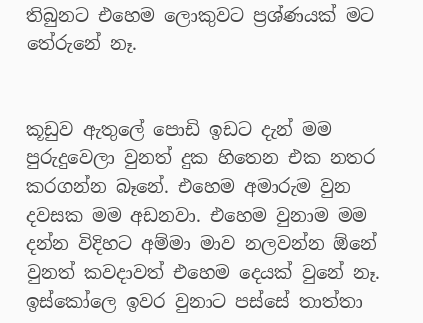තිබුනට එහෙම ලොකුවට ප්‍රශ්ණයක් මට තේරුනේ නෑ.


කූඩුව ඇතුලේ පොඩි ඉඩට දැන් මම පුරුදුවෙලා වුනත් දුක හිතෙන එක නතර කරගන්න බෑනේ. එහෙම අමාරුම වුන දවසක මම අඩනවා. එහෙම වුනාම මම දන්න විදිහට අම්මා මාව නලවන්න ඕනේ වුනත් කවදාවත් එහෙම දෙයක් වුනේ නෑ. ඉස්කෝලෙ ඉවර වුනාට පස්සේ තාත්තා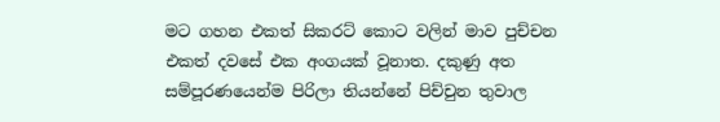මට ගහන එකත් සික‍රට් කොට වලින් මාව පුච්චන එකත් දවසේ එක අංගයක් වූනාත. දකුණු අත සම්පූරණයෙන්ම පිරිලා තියන්නේ පිච්චුන තුවාල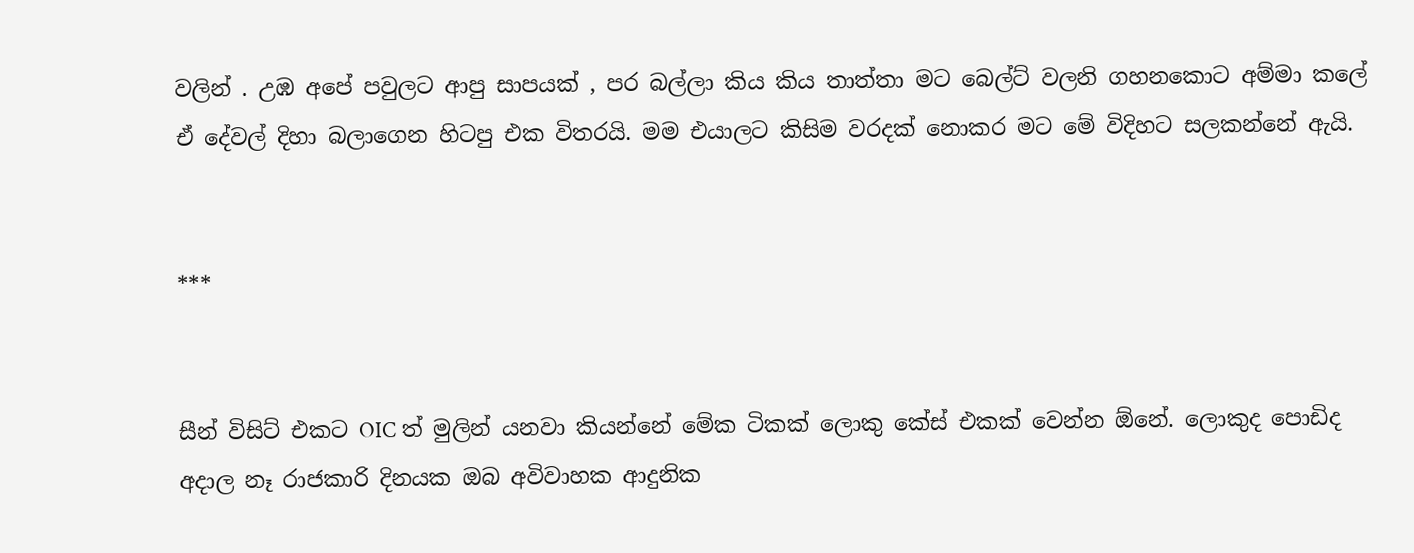වලින් . උඹ අපේ පවුලට ආපු සාපයක් , පර බල්ලා කිය කිය තාත්තා මට බෙල්ට් වලනි ගහනකොට අම්මා කලේ ඒ දේවල් දිහා බලාගෙන හිටපු එක විතරයි. මම එයාලට කිසිම වරදක් නොකර මට මේ විදිහට සලකන්නේ ඇයි.


***


සීන් විසිට් එකට OIC ත් මුලින් යනවා කියන්නේ මේක ටිකක් ලොකු කේස් එකක් වෙන්න ඕනේ. ලොකුද පොඩිද අදාල නෑ රාජකාරි දිනයක ඔබ අවිවාහක ආදුනික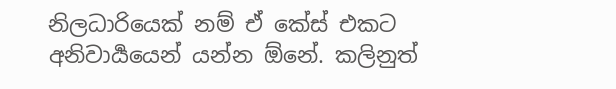නිලධාරියෙක් නම් ඒ කේස් එකට අනිවාර්‍යයෙන් යන්න ඕනේ. කලිනුත්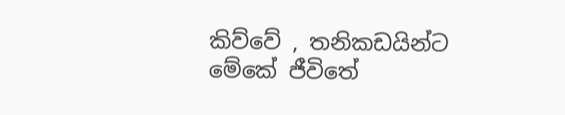කිව්වේ , තනිකඩයින්ට මේකේ ජීවිතේ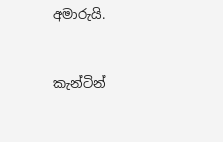අමාරුයි.


කැන්ටින්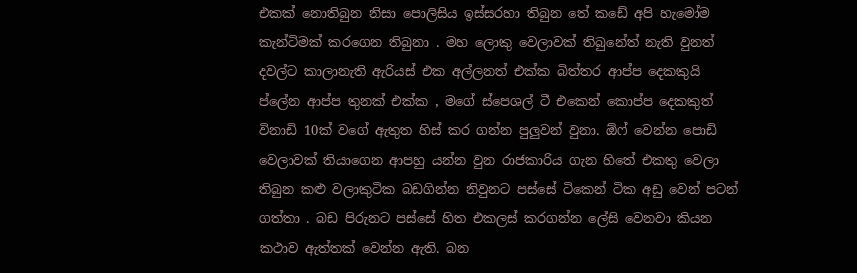එකක් නොතිබුන නිසා පොලිසිය ඉස්සරහා තිබුන තේ කඩේ අපි හැමෝම කැන්ටිමක් කරගෙන තිබුනා . මහ ලොකු වෙලාවක් තිබුනේත් නැති වුනත් දවල්ට කාලානැති ඇරියස් එක අල්ලනත් එක්ක බිත්තර ආප්ප දෙකකුයි ප්ලේන ආප්ප ‍තුනක් එක්ක , මගේ ස්පෙශල් ටී එකෙන් කොප්ප‍ දෙකකුත් විනාඩි 10ක් වගේ ඇතුත හිස් කර ගන්න පුලුවන් වුනා. ඕෆ් වෙන්න පොඩි වෙලාවක් තියාගෙන ආපහු යන්න වුන රාජකාරිය ගැන හිතේ එකතු වෙලා තිබුන කළු වලාකුටික බඩගින්න නිවුනට පස්සේ ටිකෙන් ටික අඩු වෙන් පටන් ගත්තා . බඩ පිරුනට පස්සේ හිත එකලස් කරගන්න ලේසි වෙනවා කියන කථාව ඇත්තක් වෙන්න ඇති. බන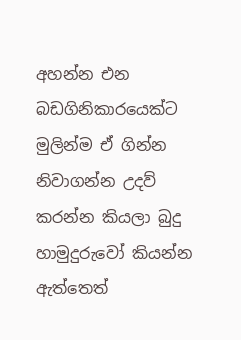අහන්න එන බඩගිනිකාරයෙක්ට මුලින්ම ඒ ගින්න නිවාගන්න උදව් කරන්න කියලා බුදු හාමුදුරුවෝ කියන්න ඇත්තෙත්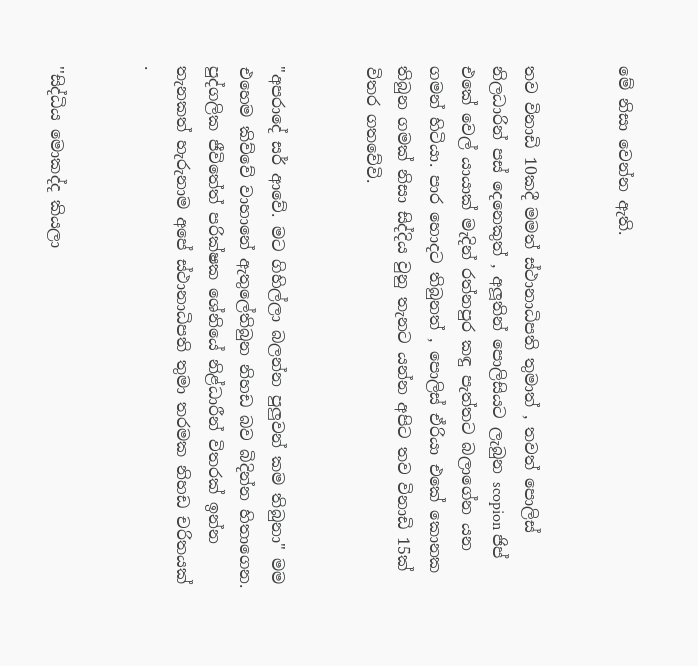මේ නිසා වෙන්න ඇති.


තව විනාඩි 10කදී මමත් ස්ථානාධිපති තුමාත් , තවත් පොලිස් නිලධාරින් පස් දෙනෙකුත් , අලූතින් පොලිසියට ලැබුන scopion ජිප් එකේ වෙල් යායාක් මැදින් රත්නපුර කඳු පැත්තට බලාගේන යන ගමන් හිටියා. පාර හොදට තිබුනත් , පොලිස් ඒරියා එකේ කොනක තිබුන ගමක් නිසා සිද්දිය වුනු තැනට යන්න අපිට තව විනාඩි 15ක් විතර ගතවේවි.


"අපරාදේ‍ සර් ආවේ. මට ගිහිල්ලා බලන්න පුලුවන් කම තිබුනා" මම එහෙම කිව්වේ වාහානේ ඇතුලේතිබුන නිහඩ බව බිදින්න හිතාගෙන. පුද්ගලික ජීවිතේත් පරික්ෂක ශේනියේ නිළ්‍ධාරීන් විතරක් ඉන්න තැනකත් හැරුනාම අපේ ස්ථානාධිපති තුමා තරමක නිහඩ චරිතයක් .


''සිද්ධිය මොකද්ද කියලා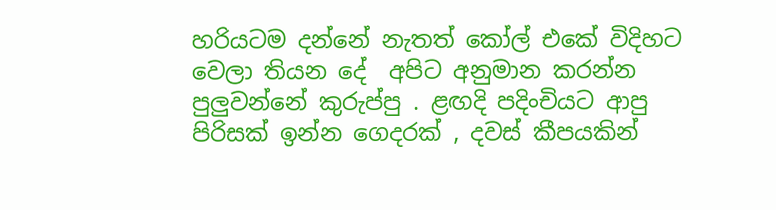හරියටම දන්නේ නැතත් කෝල් එකේ විදිහට වෙලා තියන දේ  අපිට අනුමාන කරන්න පුලුවන්නේ කුරුප්පු . ළඟදි පදිංචියට ආපු පිරිසක් ඉන්න ගෙදරක් , දවස් කීපයකින්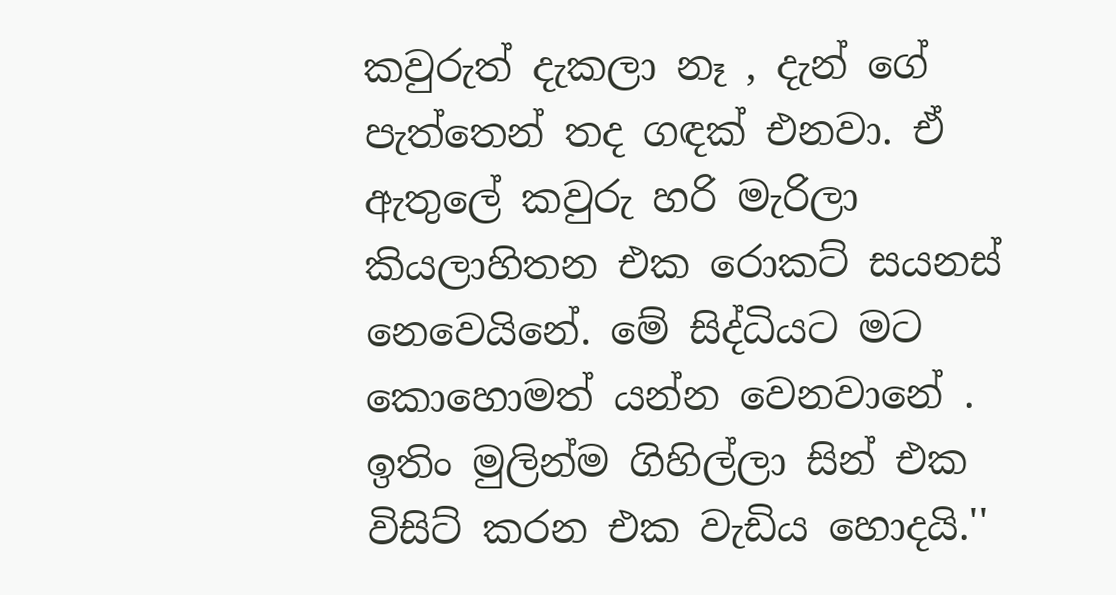කවුරුත් දැකලා නෑ , දැන් ගේ පැත්තෙන් තද ගඳක් එනවා. ඒ ඇතුලේ කවුරු හරි මැරිලා කියලාහිතන එක රොකට් සයනස් නෙවෙයිනේ. මේ සිද්ධියට මට කොහොමත් යන්න වෙනවානේ . ඉතිං මුලින්ම ගිහිල්ලා සින් එක විසිට් කරන එක වැඩිය හොදයි.''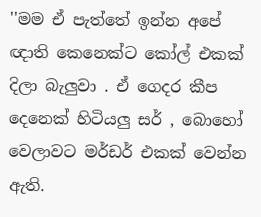''මම ඒ පැත්තේ ඉන්න අපේ ඥාති කෙනෙක්ට කෝල් එකක් දිලා බැලුවා . ඒ ගෙදර කීප දෙනෙක් හිටියලු සර් , බොහෝ වෙලාවට මර්ඩර් එකක් වෙන්න ඇති.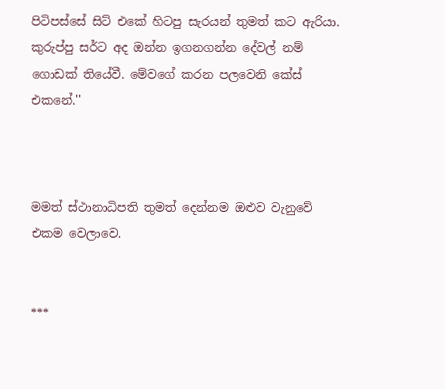පිටිපස්සේ සිට් එකේ හිටපු සැරයන් තුමත් කට ඇරියා. කුරුප්පු සර්ට අද ඔන්න ඉගනගන්න දේවල් නම් ගොඩක් තියේවී. මේවගේ කරන පලවෙනි කේස් එකනේ.''



මමත් ස්ථානාධිපති තුමත් දෙන්නම ඔළුව වැනුවේ එකම වෙලාවෙ.


***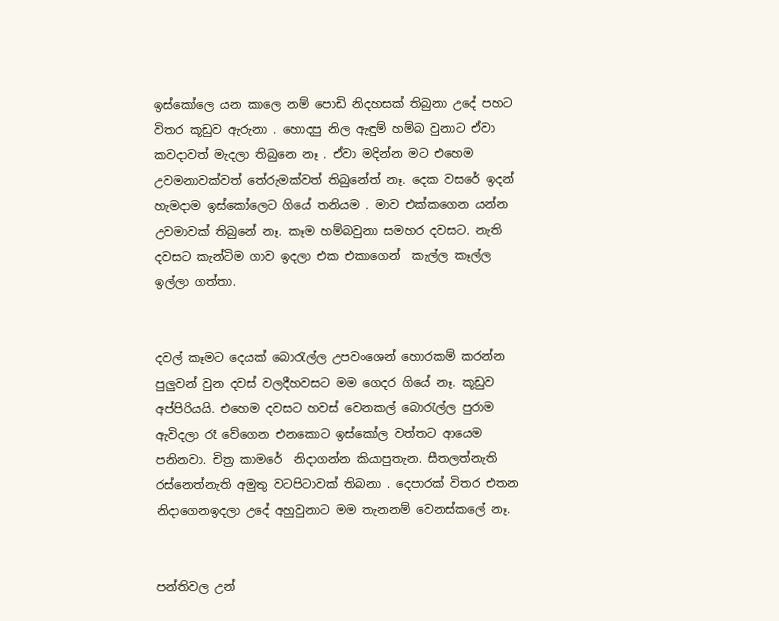ඉස්කෝලෙ යන කාලෙ නම් පොඩි නිදහසක් තිබුනා උදේ පහට විතර කූඩුව ඇරුනා . හොදපු නිල ඇඳුම් හම්බ වුනාට ඒවා කවදාවත් මැදලා තිබුනෙ නෑ . ඒවා මදින්න මට එහෙම උවමනාවක්වත් තේරුමක්වත් තිබුනේත් නෑ. දෙක වසරේ ඉදන් හැමදාම ඉස්කෝලෙට ගියේ තනියම . මාව එක්කගෙන යන්න උවමාවක් තිබුනේ නෑ. කෑම හම්බවුනා සමහර දවසට. නැති දවසට කැන්ටිම ගාව ඉදලා එක එකාගෙන්  කැල්ල කෑල්ල ඉල්ලා ගත්තා.


දවල් කෑමට දෙයක් බොරැල්ල උපවංශෙන් හොරකම් කරන්න පුලුවන් වුන දවස් වලදීහවසට මම ගෙදර ගියේ නෑ. කූඩුව අප්පිරියයි. එහෙම දවසට හවස් වෙනකල් බොරැල්ල පුරාම ඇවිදලා රෑ වේගෙන එනකොට ඉස්කෝල වත්තට ආයෙම පනිනවා. චිත්‍ර කාමරේ  නිදාගන්න කියාපුතැන. සීතලත්නැති  රස්නෙත්නැති අමුතු වටපිටාවක් තිබනා . දෙපාරක් විතර එතන නිදාගෙනඉදලා උදේ අහුවුනාට මම තැනනම් වෙනස්කලේ නෑ.


පන්තිවල උන්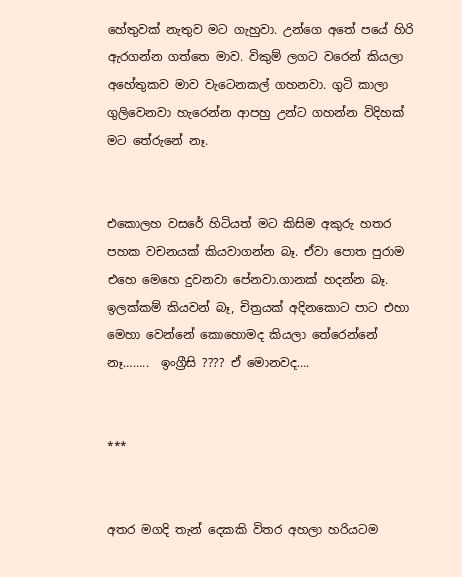හේතුවක් නැතුව මට ගැහුවා. උන්ගෙ අතේ පයේ හිරි ඇරගන්න ගත්ත‍ෙ මාව. විකුම් ලගට වරෙන් කියලා අහේතුකව මාව වැටෙනකල් ගහනවා. ගුටි කාලා ගුලිවෙනවා හැරෙන්න ආපහු උන්ට ගහන්න විදිහක් මට තේරුනේ නෑ.


එකොලහ වසරේ හිටියත් මට කිසිම අකුරු හතර පහක වචනයක් කියවාගන්න බෑ. ඒවා‍ පොත පුරාම එහෙ මෙහෙ දුවනවා පේනවා.ගානක් හදන්න බෑ. ඉලක්කම් කියවන් බෑ, චිත්‍රයක් අදිනකොට පාට එහා මෙහා වෙන්නේ කොහොමද කියලා තේරෙන්නේ නෑ……..  ඉංග්‍රීසි ???? ඒ මොනවද….


***


අතර මගදි තැන් දෙකකි විතර අහලා හරියටම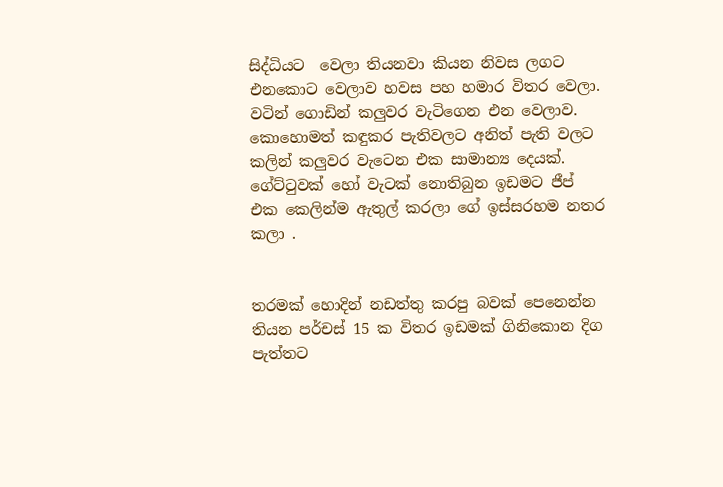සිද්ධියට  වෙලා තියනවා කියන නිවස ලගට එනකොට වෙලාව හවස පහ හමාර විතර වෙලා. වටින් ගොඩින් කලුවර වැටිගෙන එන වෙලාව. කොහොමත් කඳුකර පැතිවලට අනිත් පැති වලට කලින් කලුවර වැටෙන එක සාමාන්‍ය දෙයක්.  ගේ‍ට්ටුවක් හෝ වැටක් නොතිබුන ඉඩමට ජීප් එක කෙලින්ම ඇතුල් කරලා ගේ ඉස්සරහම නතර කලා .


තරමක් හොදින් නඩත්තු කරපු බවක් පෙනෙන්න තියන පර්චස් 15 ක විතර ඉඩමක් ගිනිකොන දිග පැත්තට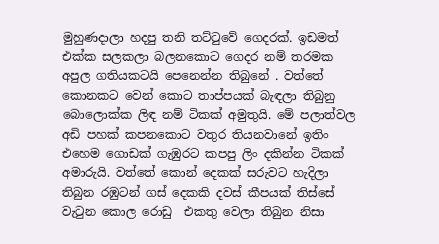මුහුණදාලා හදපු තනි තට්ටුවේ ගෙදරක්. ඉඩමත් එක්ක සලකලා බලනකොට ගෙදර නම් තරමක අපුල ගතියකටයි පෙනෙන්න තිබුනේ . වත්තේ කොනකට වෙන් කොට තාප්පයක් බැඳලා තිබුනු බොලොක්ක ලිඳ නම් ටිකක් අමුතුයි. මේ පලාත්වල අඩි පහක් කපනකොට වතුර තියනවානේ ඉතිං එහෙම ගොඩක් ගැඹුරට කපපු ලිං දකින්න ටිකක් අමාරුයි. වත්තේ කොන් දෙකක් සරුවට හැදිලා තිබුන‍ රඹුටන් ගස් දෙකකි දවස් කීපයක් තිස්සේ වැටුන කොල රොඩු  එකතු වෙලා තිබුන නිසා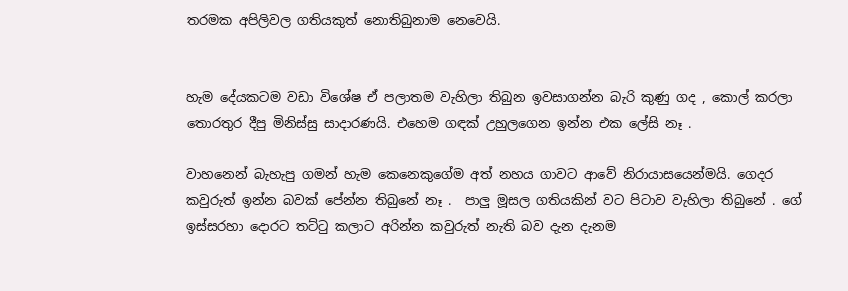තරමක අපිලිවල ගතියකුත් නොතිබුනාම නෙවෙයි.


හැම දේයකටම වඩා විශේෂ ඒ පලාතම වැහිලා තිබුන ඉවසාගන්න බැරි කුණු ගද , කොල් කරලා තොරතුර දීපු මිනිස්සු සාදාරණයි. එහෙම ගඳක් උ‍හුලගෙන ඉන්න එක ලේසි නෑ .

වාහනෙන් බැහැපු ගමන් හැම කෙනෙකුගේම අත් නහය ගාවට ආවේ නිරායාසයෙන්මයි. ගෙදර කවුරුත් ඉන්න බවක් පේන්න තිබුනේ නෑ .  පාලු මූසල ගතියකින් වට පිටාව වැහිලා තිබුනේ . ගේ ඉස්සරහා දොරට තට්ටු කලාට අරින්න කවුරුත් නැති බව දැන දැනම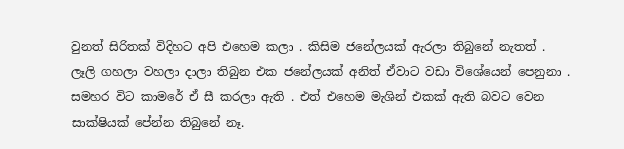වුනත් සිරිතක් විදිහට අපි එහෙම කලා . කිසිම ජනේලයක් ඇරලා තිබුනේ නැතත් . ලෑලි ගහලා වහලා දාලා තිබුන එක ජනේලයක් අනිත් ඒවාට වඩා විශේයෙන් පෙනුනා . සමහර විට කාමරේ ඒ සී කරලා ඇති . එත් එහෙම මැශින් එකක් ඇති බවට වෙන සාක්ෂියක් පේන්න තිබුනේ නෑ.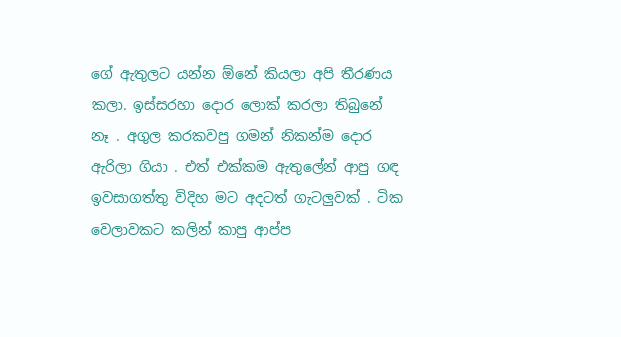ගේ ඇතුලට යන්න ඕනේ කියලා අපි තීරණය කලා. ඉස්සරහා දොර ලොක් කරලා තිබුනේ නෑ . අගුල කරකවපු ගමන් නිකන්ම දොර ඇරිලා ගියා . එත් එක්කම ඇතුලේන් ආපු ගඳ ඉවසාගත්තු විදිහ මට අදටත් ගැටලුවක් . ටික වෙලාවකට කලින් කාපු ආප්ප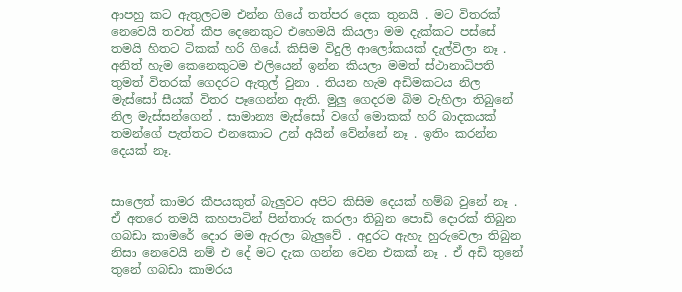ආපහු කට ඇතුලටම එන්න ගියේ තත්පර දෙක තුනයි . මට විතරක් නෙවෙයි තවත් කීප දෙනෙකුට එහෙමයි කියලා මම දැක්කට පස්සේ තමයි හිතට ටිකක් හරි ගියේ. කිසිම විදුලි ආලෝකයක් දැල්විලා නෑ . අනිත් හැම ‍කෙනෙකුටම එලියෙන් ඉන්න කියලා මමත් ස්ථානාධිපති තුමත් විතරක් ගෙදරට ඇතුල් වුනා . තියන හැම අඩිමකටය නිල මැස්සෝ සීයක් විතර පෑගෙන්න ඇති. මුලු ගෙදරම බිම වැහිලා තිබුනේ නිල මැස්සන්ගෙන් . සාමාන්‍ය මැස්සෝ වගේ මොකක් හරි බාදකයක් තමන්ගේ පැත්තට එනකොට උන් අයින් වේන්නේ නෑ . ඉතිං කරන්න දෙයක් නෑ.


සාලෙත් කාමර කීපයකුත් බැලුවට අපිට කිසිම දෙයක් හම්බ වුනේ නෑ . ඒ අතරෙ තමයි කහපාටින් පින්තාරු කරලා තිබුන පොඩි දොරක් තිබුන ගබඩා කාමරේ දොර මම ඇරලා බැලුවේ . අදුරට ඇහැ හුරුවෙලා තිබුන නිසා නෙවෙයි නම් ‍එ දේ මට දැක ගන්න වෙන එකක් නෑ . ඒ අඩි තුනේ තුනේ ගබඩා කාමරය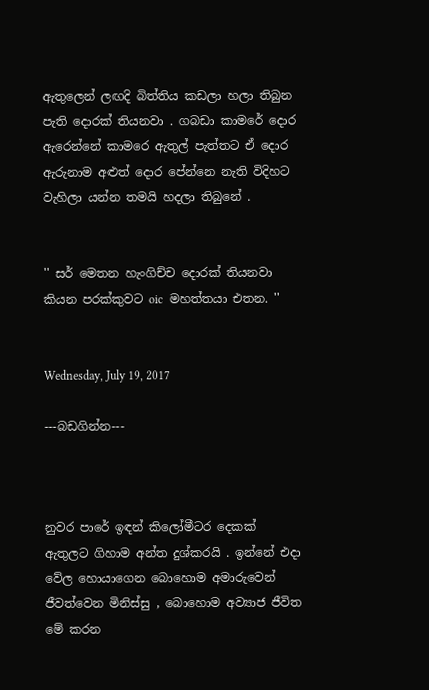ඇතුලෙන් ලඟදි බිත්තිය කඩලා හලා තිබුන පැති දොරක් තියනවා . ගබඩා කාමරේ දොර ඇරෙන්නේ කාමරෙ ඇතුල් පැත්තට ඒ දොර ඇරුනාම අළුත් දොර පේන්න‍ෙ නැති විදිහට වැහිලා යන්න තමයි හදලා තිබුනේ .


'' සර් මෙතන හැංගිච්ච දොරක් තියනවා  කියන පරක්කුවට oic  මහත්තයා එතන. ''


Wednesday, July 19, 2017

---බඩගින්න---



නුවර පාරේ ඉඳන් කිලෝමීටර දෙකක් ඇතුලට ගිහාම අන්ත දුශ්කරයි . ඉන්නේ එදා වේල හොයාගෙන බොහොම අමාරුවෙන් ජීවත්වෙන මිනිස්සු , බොහොම අව්‍යාජ ජීවිත මේ කරන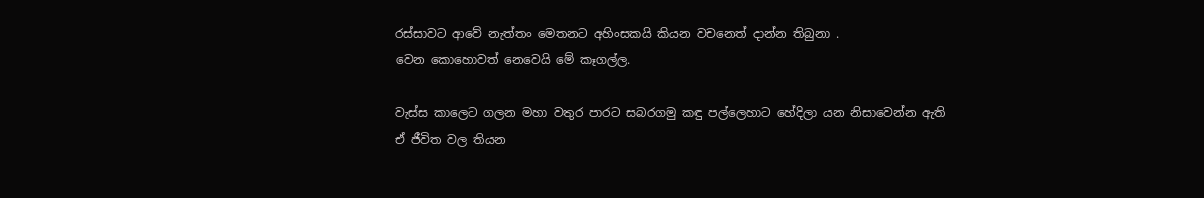රස්සාවට ආවේ නැත්තං මෙතනට අහිංසකයි කියන වචනෙත් දාන්න තිබුනා .
වෙන කොහොවත් නෙවෙයි මේ කෑගල්ල.

වැස්ස කාලෙට ගලන මහා වතුර පාරට සබරගමු කඳු පල්ලෙහාට හේදිලා යන නිසාවෙන්න ඇති ඒ ජීවිත වල තියන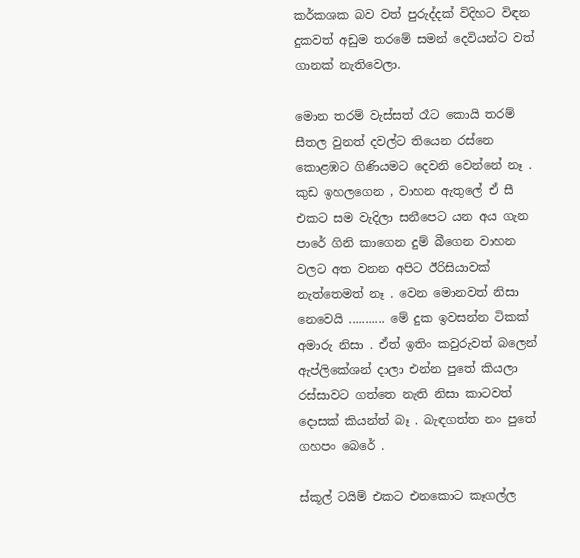කර්කශක බව වත් පුරුද්දක් විදිහට විඳන දුකවත් අඩුම තරමේ සමන් දෙවියන්ට වත් ගානක් නැතිවෙලා.

මොන තරම් වැස්සත් රෑට කොයි තරම් සීතල වුනත් දවල්ට තියෙන රස්නෙ කොළඹට ගිණියමට දෙවනි වෙන්නේ නෑ . කුඩ ඉහලගෙන , වාහන ඇතුලේ ඒ සී එකට සම වැදිලා සනීපෙට යන අය ගැන පාරේ ගිනි කාගෙන දුම් බීගෙන වාහන වලට අත වනන අපිට ඊරිසියාවක් නැත්තෙමත් නෑ . වෙන මොනවත් නිසා නෙවෙයි ........... මේ දුක ඉවසන්න ටිකක් අමාරු නිසා . ඒත් ඉතිං කවුරුවත් බලෙන් ඇප්ලිකේශන් දාලා එන්න පුතේ කියලා රස්සාවට ගත්තෙ නැති නිසා කාටවත් දොසක් කියන්ත් බෑ . බැඳගත්ත නං පුතේ ගහපං බෙරේ .

ස්කූල් ටයිම් එකට එනකොට කෑගල්ල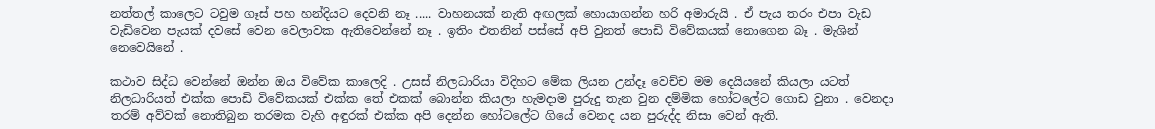නත්තල් කාලෙට ටවුම ගෑස් පහ හන්දියට දෙවනි නෑ ..... වාහනයක් නැති අඟලක් හොයාගන්න හරි අමාරුයි . ඒ පැය තරං එපා වැඩ වැඩිවෙන පැයක් දවසේ වෙන වෙලාවක ඇතිවෙන්නේ නෑ . ඉතිං එතනින් පස්සේ අපි වුනත් පොඩි විවේකයක් නොගෙන බෑ . මැශින් නෙවෙයිනේ .

කථාව සිද්ධ වෙන්නේ ඔන්න ඔය විවේක කාලෙදි . උසස් නිලධාරියා විදිහට මේක ලියන උන්දෑ වෙච්ච මම දෙයියනේ කියලා යටත් නිලධාරියත් එක්ක පොඩි විවේකයක් එක්ක තේ එකක් බොන්න කියලා හැමදාම පුරුදු තැන වුන දම්මික හෝටලේට ගොඩ වුනා . වෙනදා තරම් අව්වක් නොතිබුන තරමක වැහි අඳුරක් එක්ක අපි දෙන්න හෝටලේට ගියේ වෙනද යන පුරුද්ද නිසා වෙන් ඇති.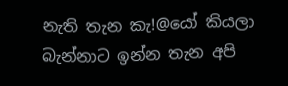නැති තැන කැ!@යෝ කියලා බැන්නාට ඉන්න තැන අපි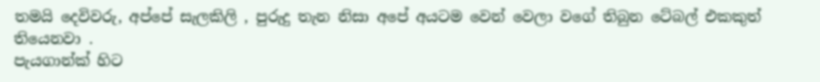තමයි දෙවිවරු, අප්පේ සැලකිලි , පුරුදු තැන නිසා අපේ අයටම වෙන් වෙලා වගේ තිබුන ටේබල් එකකුත් තියෙනවා .
පැයගාන්ක් හිට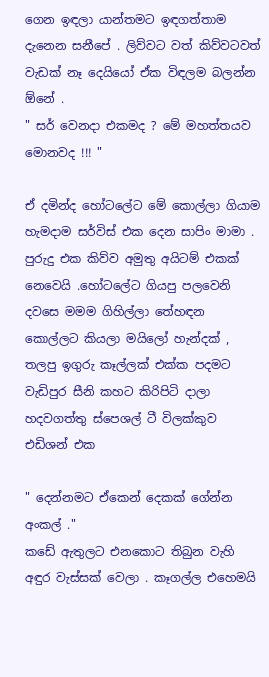ගෙන ඉඳලා යාන්තමට ඉඳගත්තාම දැනෙන සනීපේ . ලිව්වට වත් කිව්වටවත් වැඩක් නෑ දෙයියෝ ඒක විඳලම බලන්න ඕනේ .
" සර් වෙනදා එකමද ? මේ මහත්තයව මොනවද !!! "

ඒ දමින්ද හෝටලේට මේ කොල්ලා ගියාම හැමදාම සර්විස් එක දෙන සාපිං මාමා . පුරුදු එක කිව්ව අමුතු අයිටම් එකක් නෙවෙයි .හෝටලේට ගියපු පලවෙනි දවසෙ මමම ගිහිල්ලා තේහඳන කොල්ලට කියලා මයිලෝ හැන්දක් , තලපු ඉගුරු කෑල්ලක් එක්ක පදමට වැඩිපුර සීනි කහට කිරිපිටි දාලා හදවගත්තු ස්පෙශල් ටී විලක්කුව එඩිශන් එක

" දෙන්නමට ඒකෙන් දෙකක් ගේන්න අංකල් ."
කඩේ ඇතුලට එනකොට තිබුන වැහි අඳුර වැස්සක් වෙලා . කෑගල්ල එහෙමයි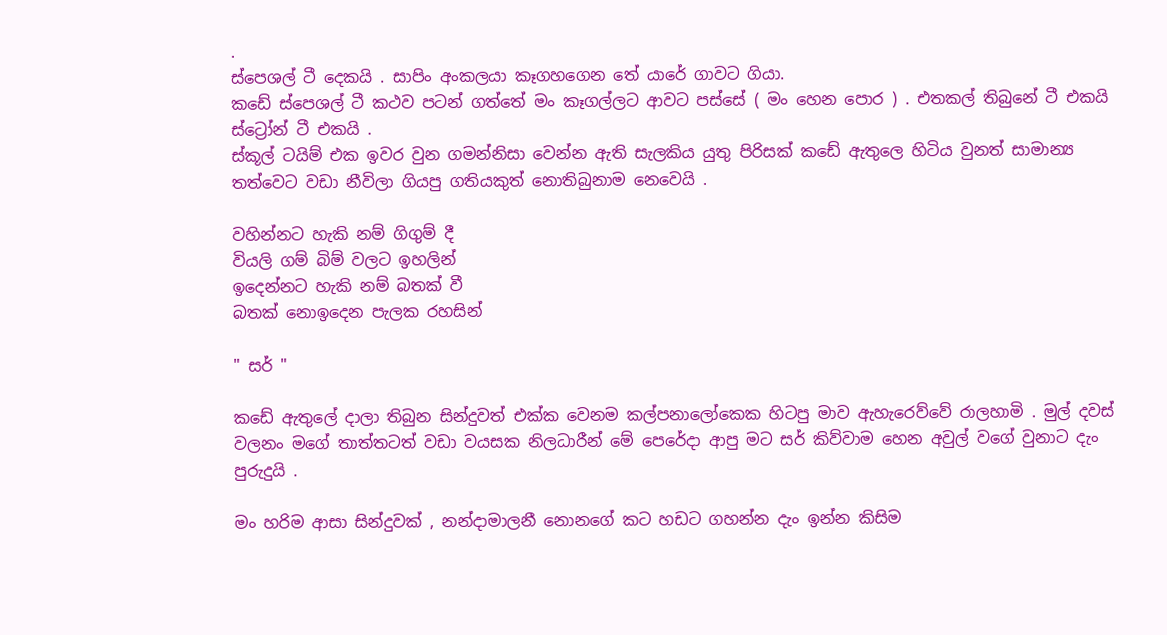.
ස්පෙශල් ටී දෙකයි . සාපිං අංකලයා කෑගහගෙන තේ යාරේ ගාවට ගියා.
කඩේ ස්පෙශල් ටී කථව පටන් ගත්තේ මං කෑගල්ලට ආවට පස්සේ ( මං හෙන පොර ) . එතකල් තිබුනේ ටී එකයි ස්ට්‍රෝන් ටී එකයි .
ස්කූල් ටයිම් එක ඉවර වුන ගමන්නිසා වෙන්න ඇති සැලකිය යුතු පිරිසක් කඩේ ඇතුලෙ හිටිය වුනත් සාමාන්‍ය තත්වෙට වඩා නීවිලා ගියපු ගතියකුත් නොතිබුනාම නෙවෙයි .

වහින්නට හැකි නම් ගිගුම් දී
වියලි ගම් බිම් වලට ඉහලින්
ඉදෙන්නට හැකි නම් බතක් වී
බතක් නොඉදෙන පැලක රහසින්

" සර් "

කඩේ ඇතුලේ දාලා තිබුන සින්දුවත් එක්ක වෙනම කල්පනාලෝකෙක හිටපු මාව ඇහැරෙව්වේ රාලහාමි . මුල් දවස් වලනං මගේ තාත්තටත් වඩා වයසක නිලධාරීන් මේ පෙරේදා ආපු මට සර් කිව්වාම හෙන අවුල් වගේ වුනාට දැං පුරුදුයි .

මං හරිම ආසා සින්දුවක් , නන්දාමාලනී නොනගේ කට හඩට ගහන්න දැං ඉන්න කිසිම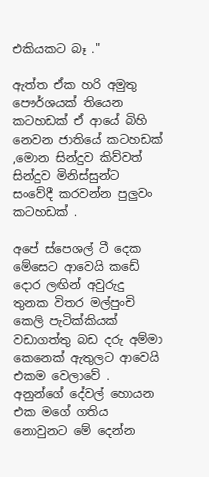එකියකට බෑ ."

ඇත්ත ඒක හරි අමුතු පෞර්ශයක් තියෙන කටහඩක් ඒ ආයේ බිහි නෙවන ජාතියේ කටහඩක් ,මොන සින්දුව කිව්වත් සින්දුව මිනිස්සුන්ට සංවේදී කරවන්න පුලුවං කටහඩක් .

අපේ ස්පෙශල් ටී දෙක මේසෙට ආවෙයි කඩේ දොර ලඟින් අවුරුදු තුනක විතර මල්පුංචි කෙලි පැටික්කියක් වඩාගත්තු බඩ දරු අම්මා කෙනෙක් ඇතුලට ආවෙයි එකම වෙලාවේ .
අනුන්ගේ දේවල් හොයන එක මගේ ගතිය නොවුනට මේ දෙන්න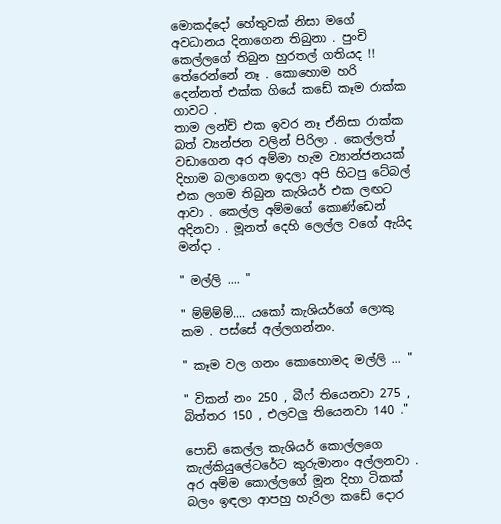මොකද්දෝ හේතුවක් නිසා මගේ අවධානය දිනාගෙන තිබුනා . පුංචි කෙල්ලගේ තිබුන හුරතල් ගතියද !! තේරෙන්නේ නෑ . කොහොම හරි දෙන්නත් එක්ක ගියේ කඩේ කෑම රාක්ක ගාවට .
තාම ලන්ච් එක ඉවර නෑ ඒනිසා රාක්ක බත් ව්‍යන්ජන වලින් පිරිලා . කෙල්ලත් වඩාගෙන අර අම්මා හැම ව්‍යාන්ජනයක් දිහාම බලාගෙන ඉදලා අපි හිටපු ටේබල් එක ලගම තිබුන කැශියර් එක ලඟට ආවා . කෙල්ල අම්මගේ කොණ්ඩෙන් අදිනවා . මූනත් දෙහි ලෙල්ල වගේ ඇයිද මන්දා .

" මල්ලි .... "

" ම්ම්ම්ම්.... යකෝ කැශියර්ගේ ලොකු කම . පස්සේ අල්ලගන්නං.

" කෑම වල ගනං කොහොමද මල්ලි ... "

" විකන් නං 250 , බීෆ් තියෙනවා 275 , බිත්තර 150 , එලවලු තියෙනවා 140 ."

පොඩි කෙල්ල කැශියර් කොල්ලගෙ කැල්කියුලේටරේට කුරුමානං අල්ලනවා .
අර අම්ම කොල්ලගේ මූන දිහා ටිකක් බලං ඉඳලා ආපහු හැරිලා කඩේ දොර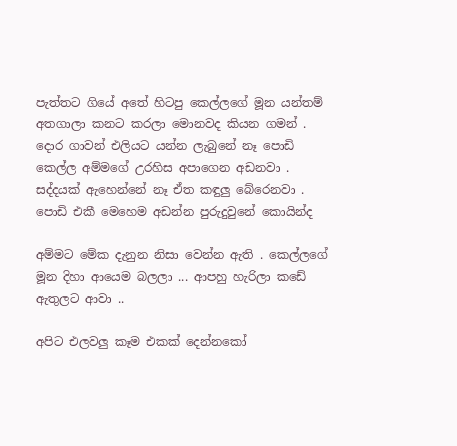පැත්තට ගියේ අතේ හිටපු කෙල්ලගේ මූන යන්තම් අතගාලා කනට කරලා මොනවද කියන ගමන් . දොර ගාවන් එලියට යන්න ලැබුනේ නෑ පොඩි කෙල්ල අම්මගේ උරහිස අපාගෙන අඩනවා . සද්දයක් ඇහෙන්නේ නෑ ඒත කඳුලු බේරෙනවා .
පොඩි එකී මෙහෙම අඩන්න පුරුදුවුනේ කොයින්ද

අම්මට මේක දැනුන නිසා වෙන්න ඇති . කෙල්ලගේ මූන දිහා ආයෙම බලලා ... ආපහු හැරිලා කඩේ ඇතුලට ආවා ..

අපිට එලවලු කෑම එකක් දෙන්නකෝ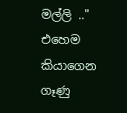මල්ලි .."
එහෙම කියාගෙන ගෑණු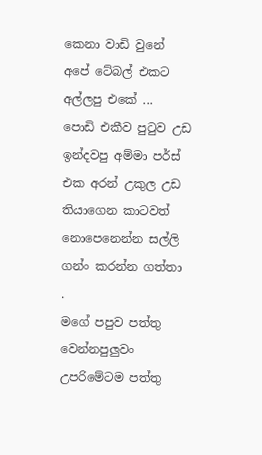කෙනා වාඩි වුනේ අපේ ටේබල් එකට අල්ලපු එකේ ...
පොඩි එකීව පුටුව උඩ ඉන්දවපු අම්මා පර්ස් එක අරන් උකුල උඩ තියාගෙන කාටවත් නොපෙනෙන්න සල්ලි ගන්ං කරන්න ගත්තා .
මගේ පපුව පත්තු වෙන්නපුලුවං උපරිමේටම පත්තු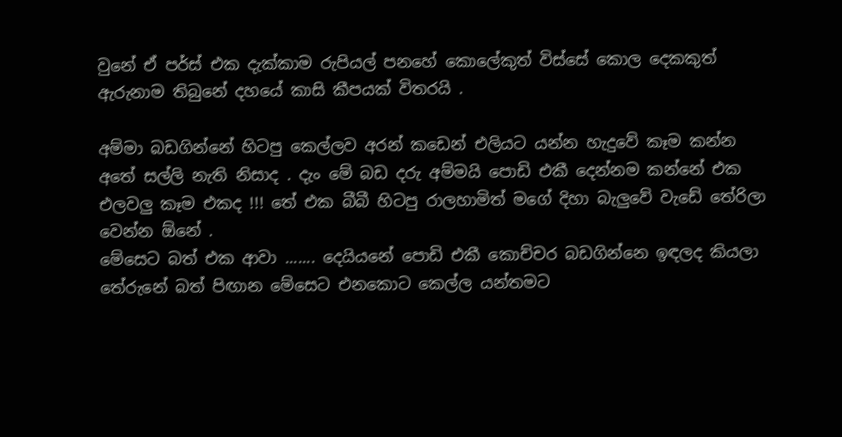වුනේ ඒ පර්ස් එක දැක්කාම රුපියල් පනහේ කොලේකුත් විස්සේ කොල දෙකකුත් ඇරුනාම තිබුනේ දහයේ කාසි කීපයක් විතරයි .

අම්මා බඩගින්නේ හිටපු කෙල්ලව අරන් කඩෙන් එලියට යන්න හැදුවේ කෑම කන්න අතේ සල්ලි නැති නිසාද . දැං මේ බඩ දරු අම්මයි පොඩි එකී දෙන්නම කන්නේ එක එලවලු කෑම එකද !!! තේ එක බීබී හිටපු රාලහාමිත් මගේ දිහා බැලුවේ වැඩේ තේරිලා වෙන්න ඕනේ .
මේසෙට බත් එක ආවා ....... දෙයියනේ පොඩි එකී කොච්චර බඩගින්නෙ ඉඳලද කියලා තේරුනේ බත් පිඟාන මේසෙට එනකොට කෙල්ල යන්තමට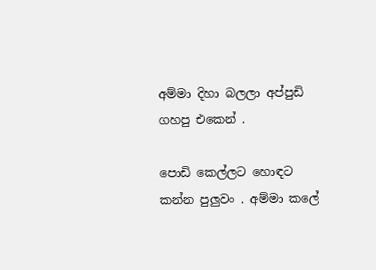අම්මා දිහා බලලා අප්පුඩි ගහපු එකෙන් .

පොඩි කෙල්ලට හොඳට කන්න පුලුවං . අම්මා කලේ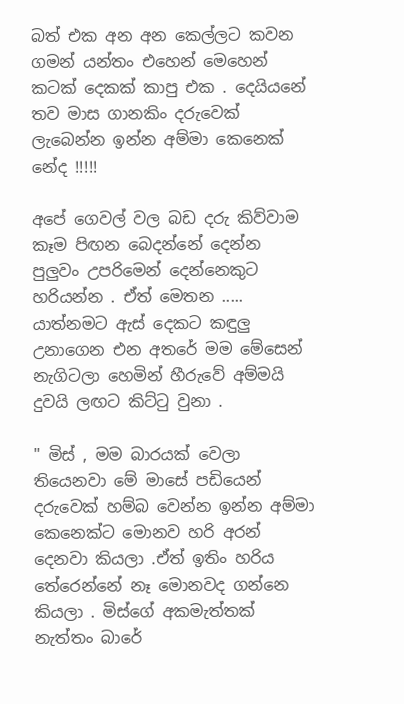බත් එක අන අන කෙල්ලට කවන ගමන් යන්තං එහෙන් මෙහෙන් කටක් දෙකක් කාපු එක . දෙයියනේ තව මාස ගානකිං දරුවෙක් ලැබෙන්න ඉන්න අම්මා කෙනෙක් නේද !!!!!

අපේ ගෙවල් වල බඩ දරු කිව්වාම කෑම පිඟන බෙදන්නේ දෙන්න පුලුවං උපරිමෙන් දෙන්නෙකුට හරියන්න . ඒත් මෙතන .....
යාත්නමට ඇස් දෙකට කඳුලු උනාගෙන එන අතරේ මම මේසෙන් නැගිටලා හෙමින් හීරුවේ අම්මයි දුවයි ලඟට කිට්ටු වුනා .

" මිස් , මම බාරයක් වෙලා තියෙනවා මේ මාසේ පඩියෙන් දරුවෙක් හම්බ වෙන්න ඉන්න අම්මා කෙනෙක්ට මොනව හරි අරන් දෙනවා කියලා .ඒත් ඉතිං හරිය තේරෙන්නේ නෑ මොනවද ගන්නෙ කියලා . මිස්ගේ අකමැත්තක් නැත්තං බාරේ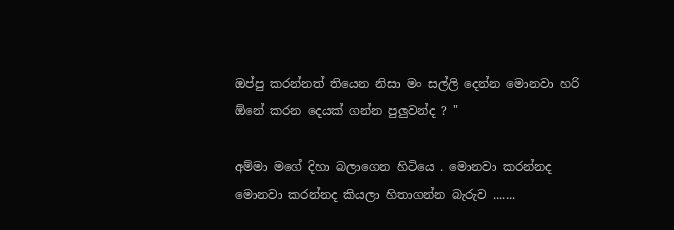ඔප්පු කරන්නත් තියෙන නිසා මං සල්ලි දෙන්න මොනවා හරි ඕනේ කරන දෙයක් ගන්න පුලුවන්ද ? "

අම්මා මගේ දිහා බලාගෙන හිටියෙ . මොනවා කරන්නද මොනවා කරන්නද කියලා හිතාගන්න බැරුව .......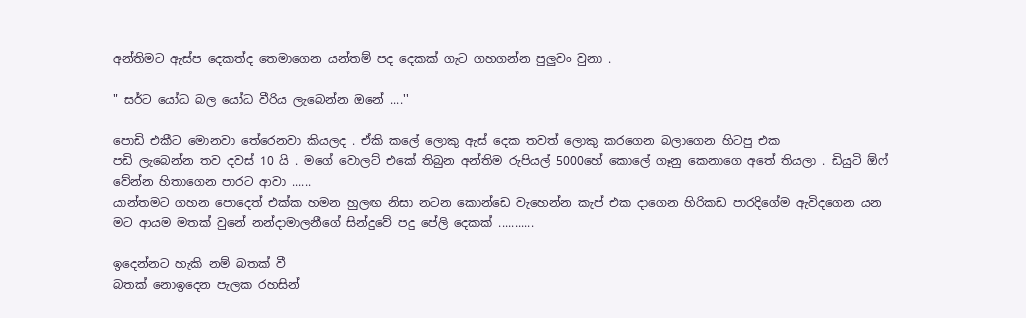අන්තිමට ඇස්ප දෙකත්ද තෙමාගෙන යන්තම් පද දෙකක් ගැට ගහගන්න පුලුවං වුනා .

" සර්ට යෝධ බල යෝධ වීරිය ලැබෙන්න ඔනේ ....''

පොඩි එකීට මොනවා තේරෙනවා කියලද . ඒකි කලේ ලොකු ඇස් දෙක තවත් ලොකු කරගෙන බලාගෙන හිටපු එක
පඩි ලැබෙන්න තව දවස් 10 යි . මගේ වොලට් එකේ තිබුන අන්තිම රුපියල් 5000හේ කොලේ ගෑනු කෙනාගෙ අතේ තියලා . ඩියුටි ඕෆ් වේන්න හිතාගෙන පාරට ආවා ......
යාන්තමට ගහන පොදෙත් එක්ක හමන හුලඟ නිසා නටන කොන්ඩෙ වැහෙන්න කැප් එක දාගෙන හිරිකඩ පාරදිගේම ඇවිදගෙන යන මට ආයම මතක් වුනේ නන්දාමාලනීගේ සින්දුවේ පදු පේලි දෙකක් ...........

ඉදෙන්නට හැකි නම් බතක් වී
බතක් නොඉදෙන පැලක රහසින්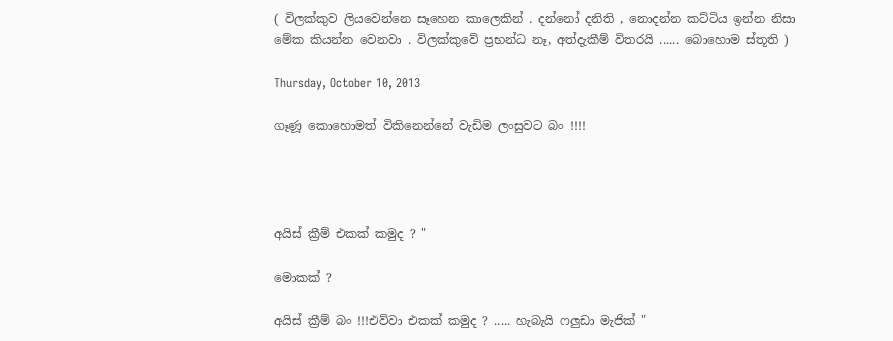( විලක්කුව ලියවෙන්නෙ සෑහෙන කාලෙකින් . දන්නෝ දනිති , නොදන්න කට්ටිය ඉන්න නිසා මේක කියන්න වෙනවා . විලක්කුවේ ප්‍රභන්ධ නෑ, අත්දැකීම් විතරයි ...... බොහොම ස්තූති )

Thursday, October 10, 2013

ගෑණූ කොහොමත් විකිනෙන්නේ වැඩිම ලංසුවට බං !!!!




අයිස් ක්‍රීම් එකක් කමුද ? "

මොකක් ?

අයිස් ක්‍රීම් බං !!!එව්වා එකක් කමුද ? ..... හැබැයි ෆලුඩා මැජික් "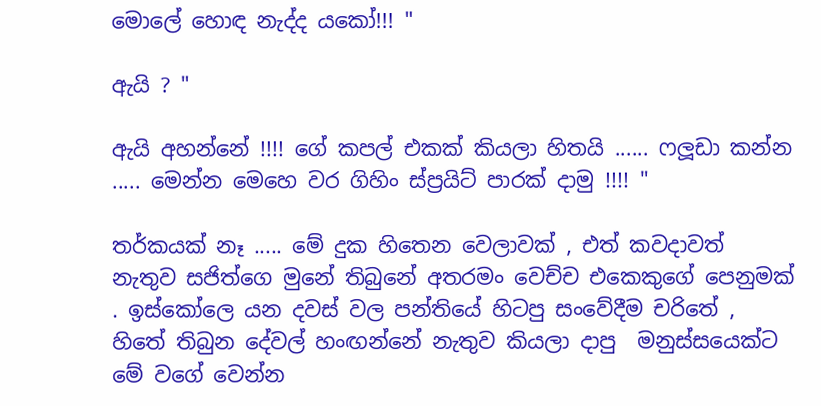මොලේ හොඳ නැද්ද යකෝ!!! "

ඇයි ? "

ඇයි අහන්නේ !!!! ගේ කපල් එකක් කියලා හිතයි ...... ෆලූඩා කන්න ..... මෙන්න මෙහෙ වර ගිහිං ස්ප්‍රයිට් පාරක් දාමු !!!! "

තර්කයක් නෑ ..... මේ දුක හිතෙන වෙලාවක් , එත් කවදාවත් නැතුව සජිත්ගෙ මුනේ තිබුනේ අතරමං වෙච්ච එකෙකුගේ පෙනුමක් . ඉස්කෝලෙ යන දවස් වල පන්තියේ හිටපු සංවේදීම චරිතේ , හිතේ තිබුන දේවල් හංඟන්නේ නැතුව කියලා දාපු  මනුස්සයෙක්ට මේ වගේ වෙන්න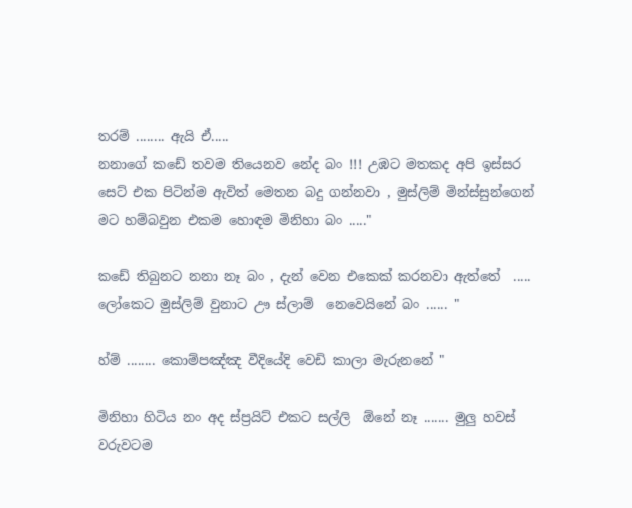තරම් ........ ඇයි ඒ.....
නනාගේ කඩේ තවම තියෙනව නේද බං !!! උඹට මතකද අපි ඉස්සර සෙට් එක පිටින්ම ඇවිත් මෙතන බදු ගන්නවා , මුස්ලිම් මින්ස්සුන්ගෙන් මට හම්බවුන එකම හොඳම මිනිහා බං ....."

කඩේ තිබුනට නනා නෑ බං , දැන් වෙන එකෙක් කරනවා ඇත්තේ  ..... ලෝකෙට මුස්ලිම් වුනාට ඌ ස්ලාම්  නෙවෙයිනේ බං ...... "

හ්ම් ........ කොම්පඤ්ඤ වීදියේදි වෙඩි කාලා මැරුනනේ "

මිනිහා හිටිය නං අද ස්ප්‍රයිට් එකට සල්ලි  ඕනේ නෑ ....... මුලු හවස් වරුවටම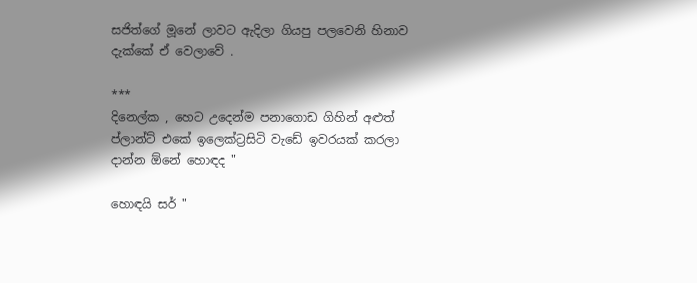සජිත්ගේ මූනේ ලාවට ඇදිලා ගියපු පලවෙනි හිනාව දැක්කේ ඒ වෙලාවේ .

***
දිනෙල්ක , හෙට උදෙන්ම පනා‍ගොඩ ගිහින් අළුත් ප්ලාන්ට් එකේ ඉලෙක්ට්‍රසිටි වැඩේ ඉවරයක් කරලා දාන්න ඕනේ හොඳද "

හොඳයි සර් "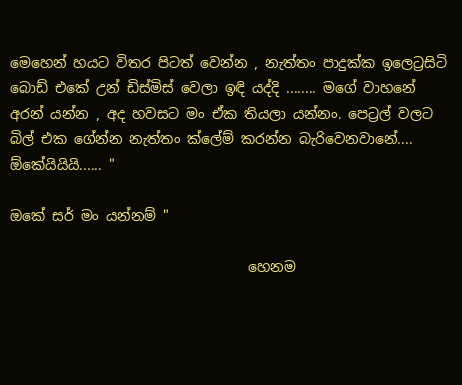මෙහෙන් හයට විතර පිටත් වෙන්න , නැත්තං පාදුක්ක ඉලෙට්‍රසිටි බොඩ් එකේ උන් ඩිස්මිස් වෙලා ඉඳි යද්දි ........ මගේ වාහනේ අරන් යන්න , අද හවසට මං ඒක තියලා යන්නං. පෙට්‍රල් වලට බිල් එක ගේන්න නැත්තං ක්ලේම් කරන්න බැරිවෙනවානේ.... ඕකේයියියි...... "

ඔකේ සර් මං යන්නම් "

                                  හෙනම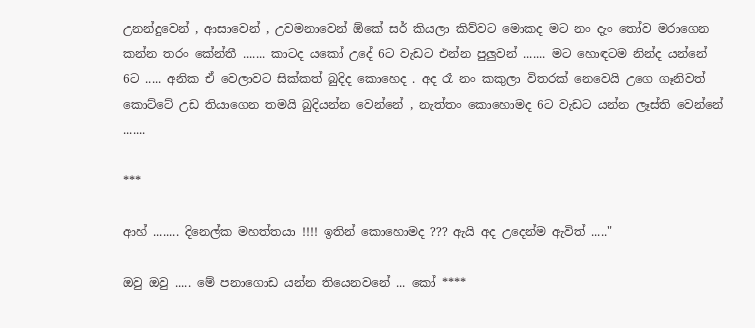උනන්දුවෙන් , ආසාවෙන් , උවමනාවෙන් ඕකේ සර් කියලා කිව්වට මොකද මට නං දැං තෝව මරාගෙන කන්න තරං කේන්තී ....... කාටද යකෝ උදේ 6ට වැඩට එන්න පුලුවන් ....... මට හොඳටම නින්ද යන්නේ 6ට ..... අනික ඒ වෙලාවට සික්කත් බුදිද කොහෙද . අද රෑ නං කකුලා විතරක් නෙවෙයි උගෙ ගෑනිවත් කොට්ටේ උඩ තියාගෙන තමයි බුදියන්න වෙන්නේ , නැත්තං කොහොමද 6ට වැඩට යන්න ලෑස්ති වෙන්නේ .......

***

ආහ් ........ දිනෙල්ක මහත්තයා !!!! ඉතින් කොහොමද ??? ඇයි අද උදෙන්ම ඇවිත් ....."

ඔවු ඔවු ..... මේ පනාගොඩ යන්න තියෙනවනේ ... කෝ ****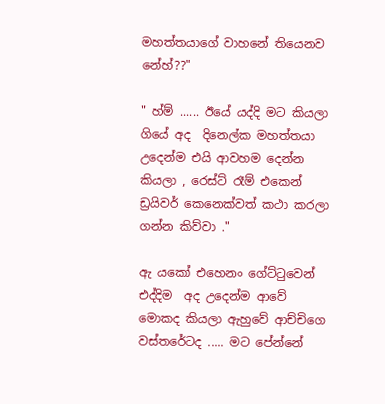මහත්තයාගේ වාහනේ තියෙනව නේහ්??"

" හ්ම් ...... ඊයේ යද්දි මට කියලා ගියේ අද  දිනෙල්ක මහත්තයා උදෙන්ම එයි ආවහම දෙන්න කියලා , රෙස්ට් රෑම් එකෙන් ඩ්‍රයිවර් කෙනෙක්වත් කථා කරලා ගන්න කිව්වා ."

ඇ යකෝ එහෙනං ගේට්ටුවෙන් එද්දිම  අද උදෙන්ම ආවේ මොකද කියලා ඇහුවේ ආච්චිගෙ වස්තරේටද ..... මට පේන්නේ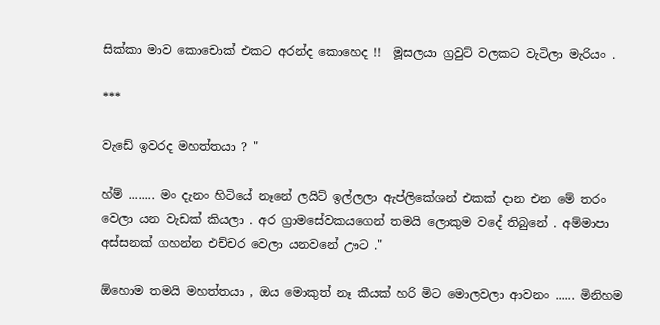සික්කා මාව කොචොක් එකට අරන්ද කොහෙද !!  මූසලයා ග්‍රවුට් වලකට වැටිලා මැරියං .

***

වැඩේ ඉවරද මහත්තයා ? "

හ්ම් ........ මං දැනං හිටියේ නෑනේ ලයිට් ඉල්ලලා ඇප්ලිකේශන් එකක් දාන එන මේ තරං වෙලා යන වැඩක් කියලා . අර ග්‍රාමසේවකයගෙන් තමයි ලොකුම වදේ තිබුනේ . අම්මාපා අස්සනක් ගහන්න එච්චර වෙලා යනවනේ ඌට ."

ඕහොම තමයි මහත්තයා , ඔය මොකුත් නෑ කීයක් හරි මිට මොලවලා ආවනං ...... මිනිහම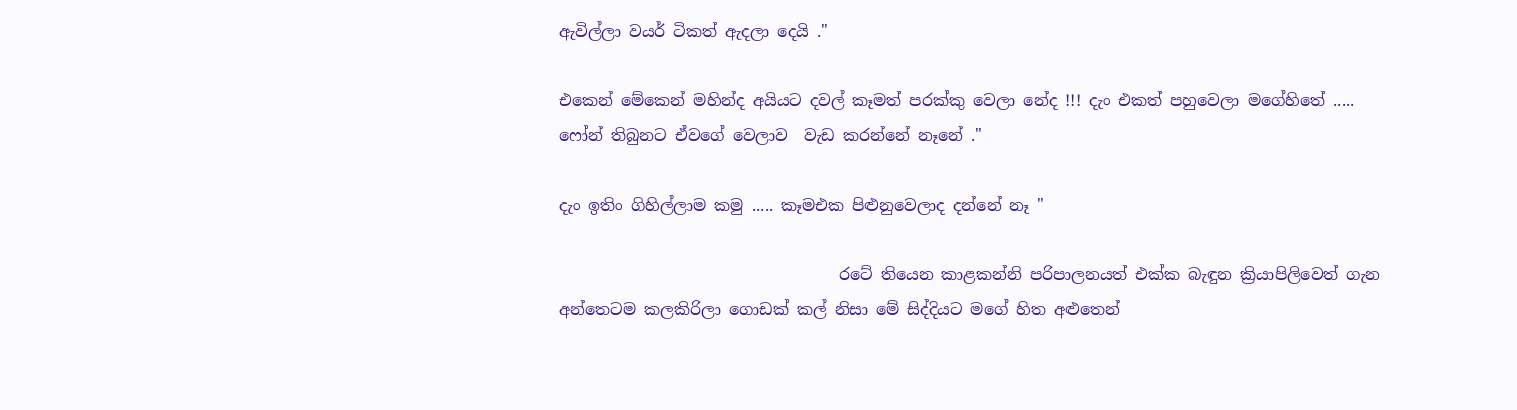ඇවිල්ලා වයර් ටිකත් ඇදලා දෙයි ."

එකෙන් මේකෙන් මහින්ද අයියට දවල් කෑමත් පරක්කු වෙලා නේද !!! දැං එකත් පහුවෙලා මගේහිතේ ..... ෆෝන් තිබුනට ඒවගේ වෙලාව  වැඩ කරන්නේ නෑනේ ."

දැං ඉතිං ගිහිල්ලාම කමු ..... කෑමඑක පිළුනුවෙලාද දන්නේ නෑ "

                                   රටේ තියෙන කාළකන්නි පරිපාලනයත් එක්ක බැඳුන ක්‍රියාපිලිවෙත් ගැන අන්තෙටම කලකිරිලා ගොඩක් කල් නිසා මේ සිද්දියට මගේ හිත අළුතෙන්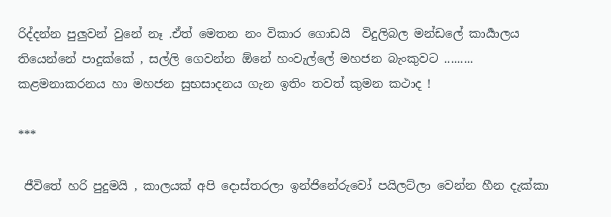රිද්දන්න පුලුවන් වුනේ නෑ .ඒත් මෙතන නං විකාර ගොඩයි  විදුලිබල මන්ඩලේ කාර්‍යාලය තියෙන්නේ පාදුක්කේ , සල්ලි ගෙවන්න ඕනේ හංවැල්ලේ මහජන බැංකුවට ......... කළමනාකරනය හා මහජන සුභසාදනය ගැන ඉතිං තවත් කුමන කථාද !

***

 ජීවිතේ හරි පුදුමයි , කාලයක් අපි දොස්තරලා ඉන්ජිනේරුවෝ පයිලට්ලා වෙන්න හීන දැක්කා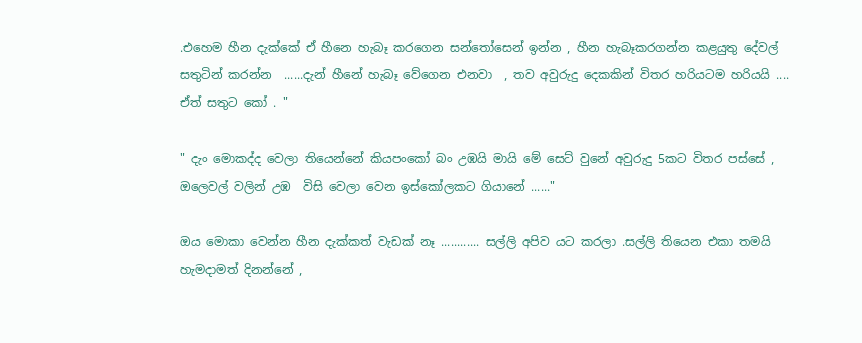.එහෙම හීන දැක්කේ ඒ හීනෙ හැබෑ කරගෙන සන්තෝසෙන් ඉන්න , හීන හැබෑකරගන්න කළයුතු දේවල් සතුටින් කරන්න  ......දැන් හීනේ හැබෑ වේගෙන එනවා  , තව අවුරුදු දෙකකින් විතර හරියටම හරියයි .... ඒත් සතුට කෝ . "

" දැං මොකද්ද වෙලා තියෙන්නේ කියපංකෝ බං උඹයි මායි මේ සෙට් වුනේ අවුරුදු 5කට විතර පස්සේ , ඔලෙවල් වලින් උඹ  විසි වෙලා වෙන ඉස්කෝලකට ගියානේ ......"

ඔය මොකා වෙන්න හීන දැක්කත් වැඩක් නෑ ............ සල්ලි අපිව යට කරලා .සල්ලි තියෙන එකා තමයි හැමදාමත් දිනන්නේ ,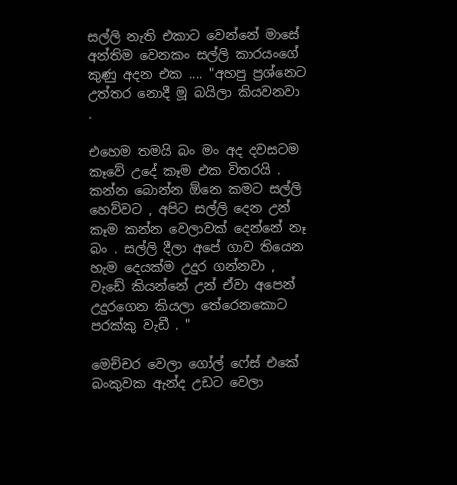සල්ලි නැති එකාට වෙන්නේ මාසේ අන්තිම වෙනකං සල්ලි කාරයංගේ කුණු අදන එක .... "අහපු ප්‍රශ්නෙට උත්තර නොදී මූ බයිලා කියවනවා .

එහෙම තමයි බං මං අද දවසටම කෑවේ උදේ කෑම එක විතරයි . කන්න බොන්න ඕනෙ කමට සල්ලි හෙව්වට , අපිට සල්ලි දෙන උන් කෑම කන්න වෙලාවක් දෙන්නේ නෑ බං . සල්ලි දීලා අපේ ගාව තියෙන හැම දෙයක්ම උදුර ගන්නවා , වැඩේ කියන්නේ උන් ඒවා අපෙන් උදුරගෙන කියලා තේරෙනකොට පරක්කු වැඩී . "

මෙච්චර වෙලා ගෝල් ෆේස් එකේ බංකුවක ඇන්ද උඩට වෙලා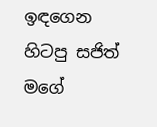ඉඳගෙන හිටපු සජිත් මගේ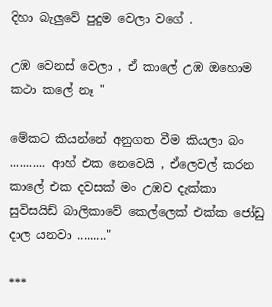දිහා බැලුවේ පුදුම වෙලා වගේ .

උඹ වෙනස් වෙලා , ඒ කාලේ උඹ ඔහොම කථා කලේ නෑ "

මේකට කියන්නේ අනුගත වීම කියලා බං ........... ආහ් එක නෙවෙයි , ඒලෙවල් කරන කාලේ එක දවසක් මං උඹව දැක්කා සුවිසයිඩ් බාලිකාවේ කෙල්ලෙක් එක්ක ජෝඩු දාල යනවා ........."

***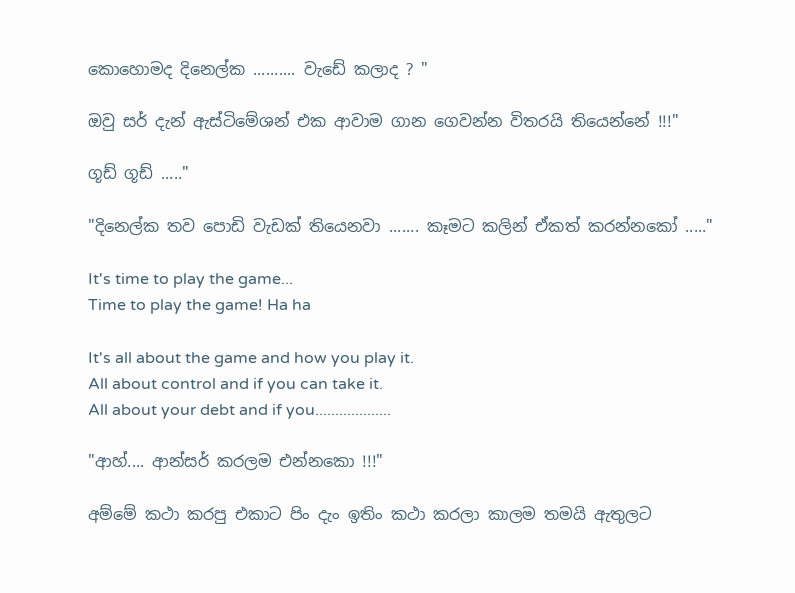කොහොමද දිනෙල්ක .......... වැඩේ කලාද ? "

ඔවු සර් දැන් ඇස්ටිමේශන් එක ආවාම ගාන ගෙවන්න විතරයි තියෙන්නේ !!!"

ගූඩ් ගූඩ් ....."

"දිනෙල්ක තව පොඩි වැඩක් තියෙනවා ....... කෑමට කලින් ඒකත් කරන්නකෝ ....."

It's time to play the game...
Time to play the game! Ha ha

It's all about the game and how you play it.
All about control and if you can take it.
All about your debt and if you...................

"ආහ්.... ආන්සර් කරලම එන්නකො !!!"

අම්මේ කථා කරපු එකාට පිං දැං ඉතිං කථා කරලා කාලම තමයි ඇතුලට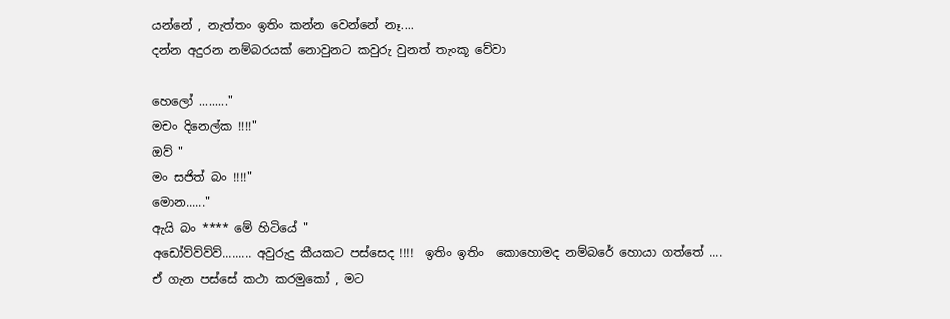යන්නේ , නැත්තං ඉතිං කන්න වෙන්නේ නෑ....
දන්න අදුරන නම්බරයක් නොවුනට කවුරු වුනත් තැංකූ වේවා

හෙලෝ ........."
මචං දිනෙල්ක !!!!"
ඔව් "
මං සජිත් බං !!!!"
මොන......"
ඇයි බං **** මේ හිටියේ "
අඩෝව්ව්ව්ව්......... අවුරුදු කීයකට පස්සෙද !!!!  ඉතිං ඉතිං  කොහොමද නම්බරේ හොයා ගත්තේ ....
ඒ ගැන පස්සේ කථා කරමුකෝ , මට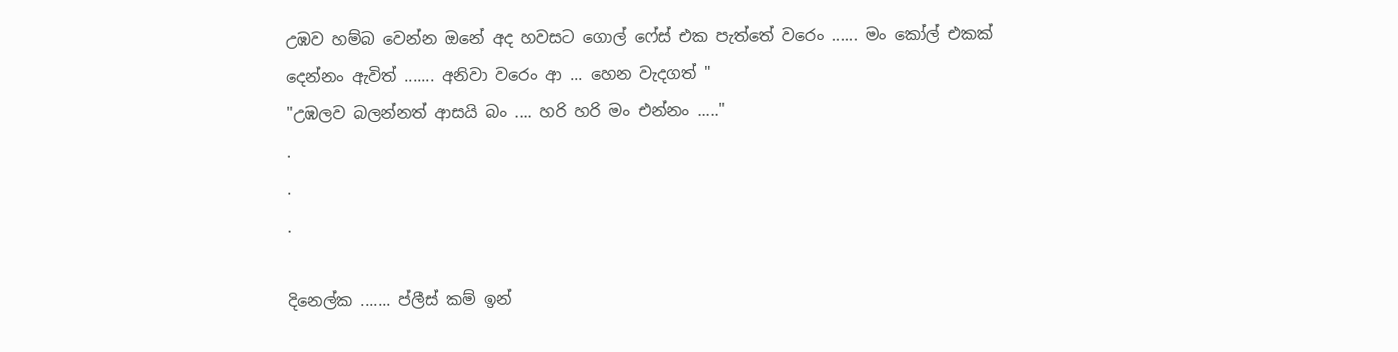උඹව හම්බ වෙන්න ඔනේ අද හවසට ගොල් ෆේස් එක පැත්තේ වරෙං ...... මං කෝල් එකක් දෙන්නං ඇවිත් ....... අනිවා වරෙං ආ ... හෙන වැදගත් "
"උඹලව බලන්නත් ආසයි බං .... හරි හරි මං එන්නං ....."
.
.
.

දිනෙල්ක ....... ප්ලීස් කම් ඉන්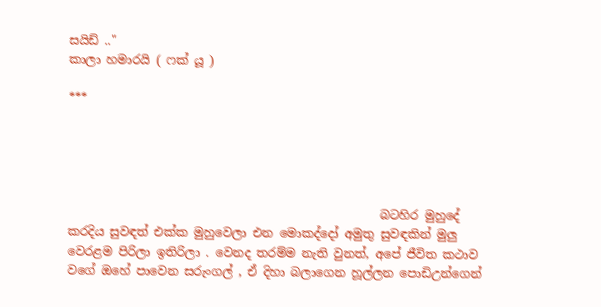සයිඩ් .."
කාලා හමාරයි ( ෆක් යූ )

***





                                                    බටහිර මුහුදේ කරදිය සුවඳත් එක්ක මුහුවෙලා එන මොකද්දෝ අමුතු සුවඳකින් මුලු වෙරළම පිරිලා ඉතිරිලා . වෙනද තරම්ම නැති වුනත්, අපේ ජීවිත කථාව වගේ ඔහේ පාවෙන සරුංගල් , ඒ දිහා බලාගෙන හූල්ලන පොඩිඋන්ගෙන්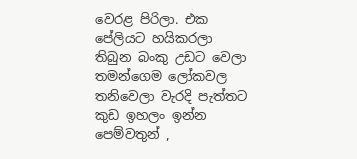වෙරළ පිරිලා. එක පේලියට හයිකරලා තිබුන බංකු උඩට වෙලා තමන්ගෙම ලෝකවල තනිවෙලා වැරදි පැත්තට කුඩ ඉහලං ඉන්න පෙම්වතුන් ,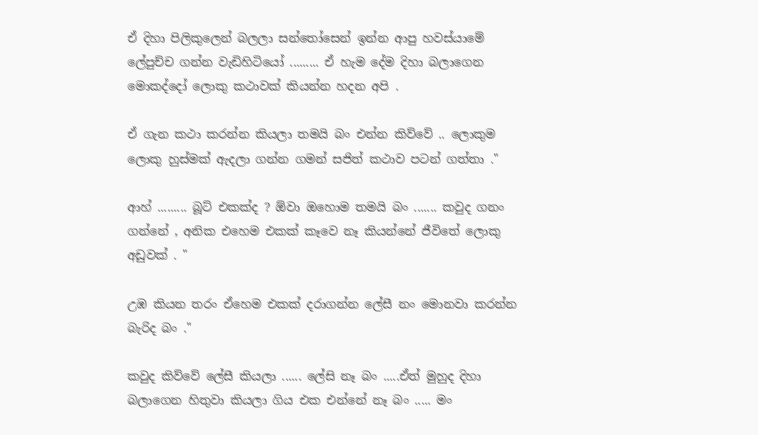ඒ දිහා පිලිකුලෙන් බලලා සන්තෝසෙන් ඉන්න ආපු හවස්යාමේ ලේපුච්ච ගන්න වැඩිහිටියෝ ......... ඒ හැම දේම දිහා බලාගෙන මොකද්දෝ ලොකු කථාවක් කියන්න හදන අපි .

ඒ ගැන කථා කරන්න කියලා තමයි බං එන්න කිව්වේ .. ලොකුම ලොකු හුස්මක් ඇදලා ගන්න ගමන් සජිත් කථාව පටන් ගත්තා ."

ආහ් ......... බූට් එකක්ද ? ඕවා ඔහොම තමයි බං ....... කවුද ගනං ගන්නේ , අනික එහෙම එකක් කෑවෙ නෑ කියන්නේ ජීවිතේ ලොකු අඩුවක් . "

උඹ කියන තරං ඒහෙම එකක් දරාගන්න ලේසී නං මොනවා කරන්න බැරිද බං ."

කවුද කිව්වේ ලේසී කියලා ...... ලේසි නෑ බං .....ඒත් මුහුද දිහා බලාගෙන හිතුවා කියලා ගිය එක එන්නේ නෑ බං ..... මං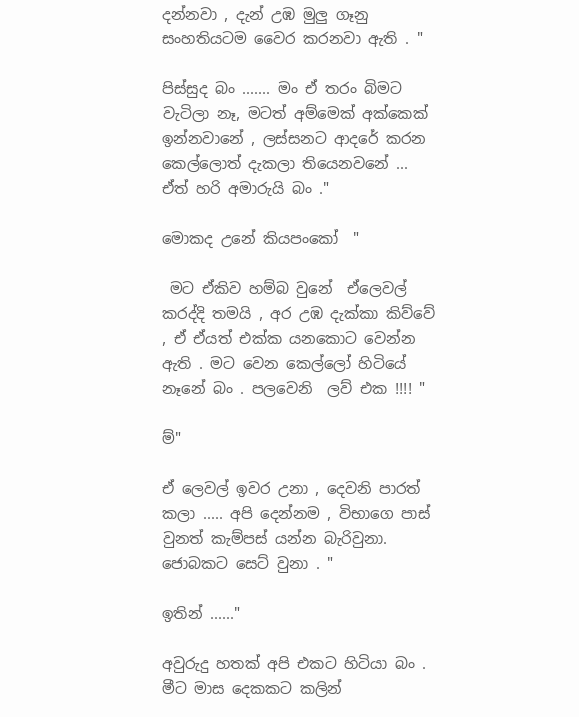දන්නවා , දැන් උඹ මුලු ගෑනු සංහතියටම වෛර කරනවා ඇති . "

පිස්සුද බං ....... මං ඒ තරං බිමට වැටිලා නෑ, මටත් අම්මෙක් අක්කෙක් ඉන්නවානේ , ලස්සනට ආදරේ කරන කෙල්ලොත් දැකලා තියෙනවනේ ... ඒත් හරි අමාරුයි බං ."

මොකද උනේ කියපංකෝ  "

 මට ඒකිව හම්බ වුනේ  ඒලෙවල් කරද්දි තමයි , අර උඹ දැක්කා කිව්වේ , ඒ ඒයත් එක්ක යනකොට වෙන්න ඇති . මට වෙන කෙල්ලෝ හිටියේ නෑනේ බං . පලවෙනි  ලව් එක !!!! "

ම්"

ඒ ලෙවල් ඉවර උනා , දෙවනි පාරත් කලා ..... අපි දෙන්නම , විභාගෙ පාස් වුනත් කැම්පස් යන්න බැරිවුනා. ජොබකට සෙට් වුනා . "

ඉතින් ......"

අවුරුදු හතක් අපි එකට හිටියා බං . මීට මාස දෙකකට කලින්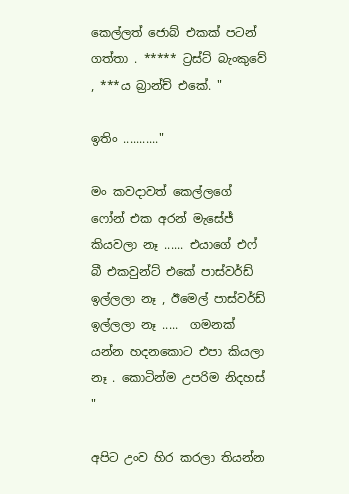කෙල්ලත් ජොබ් එකක් පටන් ගත්තා . ***** ට්‍රස්ට් බැංකුවේ , ***ය බ්‍රාන්ච් එකේ. "

ඉතිං ..........."

මං කවදාවත් කෙල්ලගේ ෆෝන් එක අරන් මැසේජ් කියවලා නෑ ...... එයාගේ එෆ් බී එකවුන්ට් එකේ පාස්වර්ඩ් ඉල්ලලා නෑ , ඊමෙල් පාස්වර්ඩ් ඉල්ලලා නෑ .....  ගමනක් යන්න හදනකොට එපා කියලා නෑ . කොටින්ම උපරිම නිදහස් "

අපිට උංව හිර කරලා තියන්න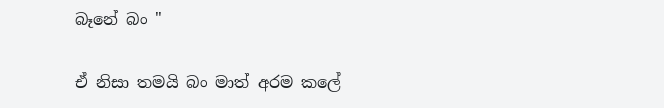බෑනේ බං "

ඒ නිසා තමයි බං මාත් අරම කලේ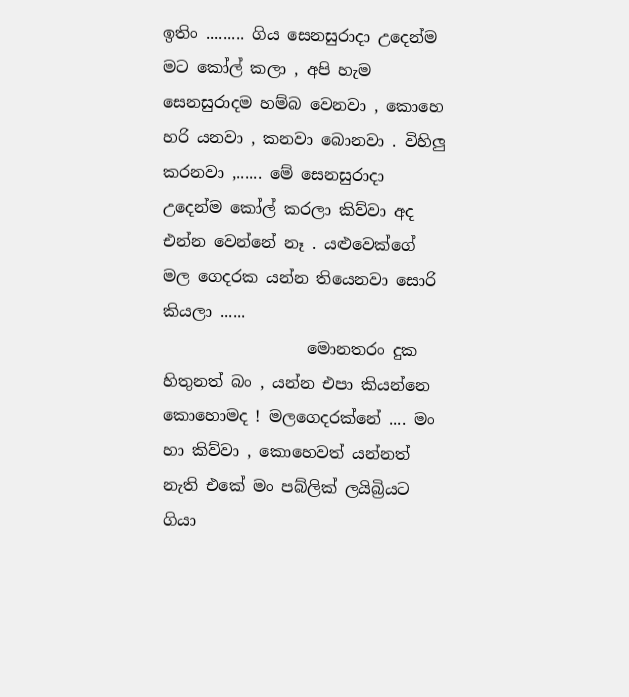ඉතිං ......... ගිය සෙනසුරාදා උදෙන්ම මට කෝල් කලා , අපි හැම සෙනසුරාදම හම්බ වෙනවා , කොහෙ හරි යනවා , කනවා බොනවා . විහිලු කරනවා ,...... මේ සෙනසුරාදා උදෙන්ම කෝල් කරලා කිව්වා අද එන්න වෙන්නේ නෑ . යළුවෙක්ගේ මල ගෙදරක යන්න තියෙනවා සොරි කියලා ......
                  මොනතරං දුක හිතුනත් බං , යන්න එපා කියන්නෙ කොහොමද ! මලගෙදරක්නේ .... මං හා කිව්වා , කොහෙවත් යන්නත් නැති එකේ මං පබ්ලික් ලයිබ්‍රියට ගියා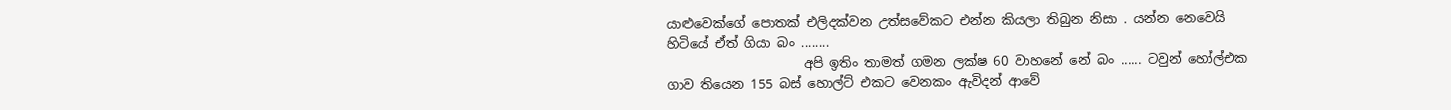යාළුවෙක්ගේ පොතක් එලිදක්වන උත්සවේකට එන්න කියලා තිබුන නිසා . යන්න නෙවෙයි හිටියේ ඒත් ගියා බං ........
                     අපි ඉතිං තාමත් ගමන ලක්ෂ 60 වාහනේ නේ බං ...... ටවුන් හෝල්එක ගාව තියෙන 155 බස් හොල්ට් එකට වෙනකං ඇවිදන් ආවේ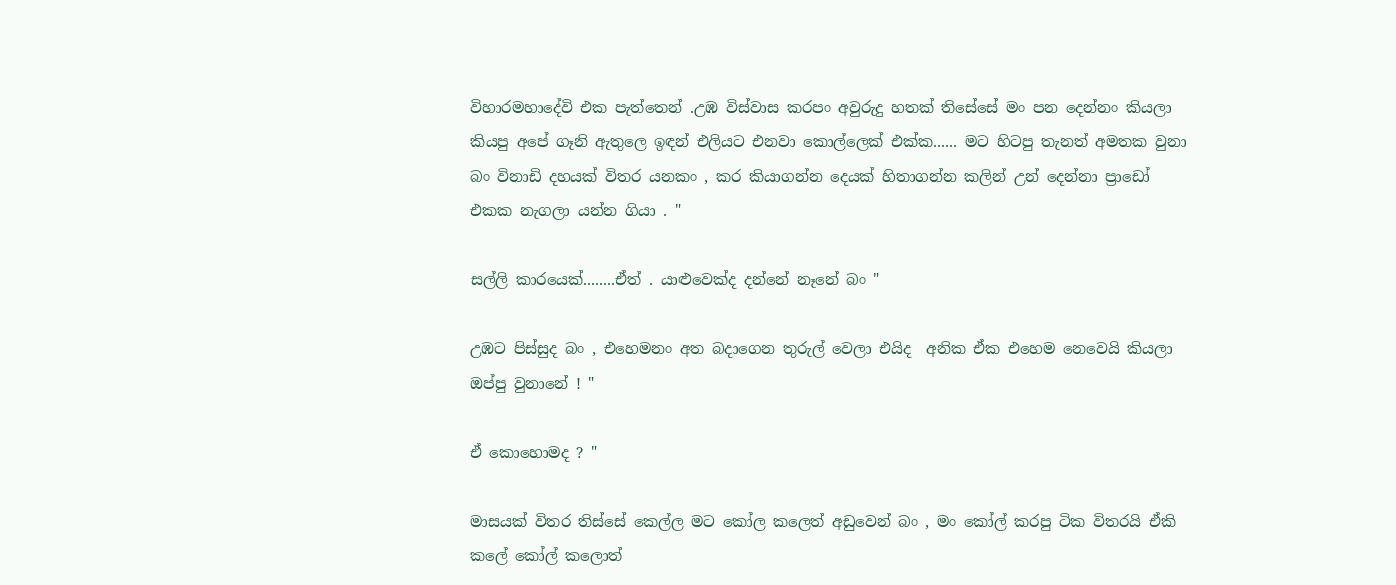විහාරමහාදේවි එක පැත්තෙන් .උඹ විස්වාස කරපං අවුරුදු හතක් තිසේසේ මං පන දෙන්නං කියලා කියපු අපේ ගෑනි ඇතුලෙ ඉඳන් එලියට එනවා කොල්ලෙක් එක්ක...... මට හිටපු තැනත් අමතක වුනා බං විනාඩි දහයක් විතර යනකං , කර කියාගන්න දෙයක් හිතාගන්න කලින් උන් දෙන්නා ප්‍රාඩෝ එකක නැගලා යන්න ගියා . "

සල්ලි කාරයෙක්........ඒත් . යාළුවෙක්ද දන්නේ නෑනේ බං "

උඹට පිස්සුද බං , එහෙමනං අත බදාගෙන තුරුල් වෙලා එයිද  අනික ඒක එහෙම නෙවෙයි කියලා ඔප්පු වුනානේ ! "

ඒ කොහොමද ? "

මාසයක් විතර තිස්සේ කෙල්ල මට කෝල කලෙත් අඩුවෙන් බං , මං කෝල් කරපු ටික විතරයි ඒකි කලේ කෝල් කලොත්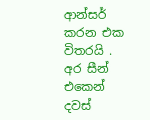ආන්සර් කරන එක විතරයි . අර සීන් එකෙන් දවස්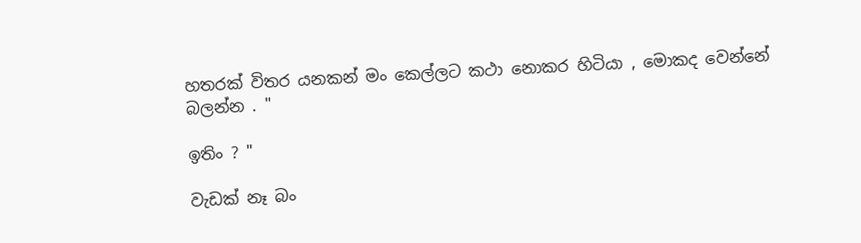හතරක් විතර යනකන් මං කෙල්ලට කථා නොකර හිටියා , මොකද වෙන්නේ බලන්න . "

ඉතිං ? "

වැඩක් නෑ බං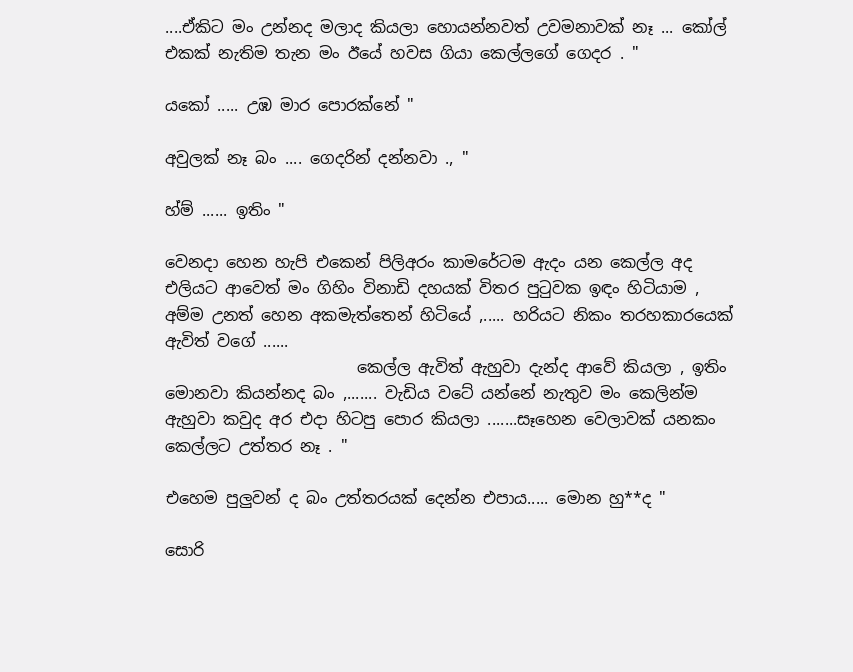....ඒකිට මං උන්නද මලාද කියලා හොයන්නවත් උවමනාවක් නෑ ... කෝල් එකක් නැතිම තැන මං ඊයේ හවස ගියා කෙල්ලගේ ගෙදර . "

යකෝ ..... උඹ මාර පොරක්නේ "

අවුලක් නෑ බං .... ගෙදරින් දන්නවා ., "

හ්ම් ...... ඉතිං "

වෙනදා හෙන හැපි එකෙන් පිලිඅරං කාමරේටම ඇදං යන කෙල්ල අද එලියට ආවෙත් මං ගිහිං විනාඩි දහයක් විතර පුටුවක ඉඳං හිටියාම , අම්ම උනත් හෙන අකමැත්තෙන් හිටියේ ,..... හරියට නිකං තරහකාරයෙක් ඇවිත් වගේ ......
                        කෙල්ල ඇවිත් ඇහුවා දැන්ද ආවේ කියලා , ඉතිං මොනවා කියන්නද බං ,....... වැඩිය වටේ යන්නේ නැතුව මං කෙලින්ම ඇහුවා කවුද අර එදා හිටපු පොර කියලා .......සෑහෙන වෙලාවක් යනකං කෙල්ලට උත්තර නෑ . "

එහෙම පුලුවන් ද බං උත්තරයක් දෙන්න එපාය..... මොන හු**ද "

සොරි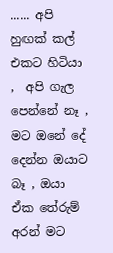...... අපි හුඟක් කල් එකට හිටියා ,  අපි ගැල පෙන්නේ නෑ , මට ඔනේ දේ දෙන්න ඔයාට බෑ , ඔයා ඒක තේරුම් අරන් මට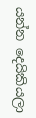යන්න දෙයිකියලා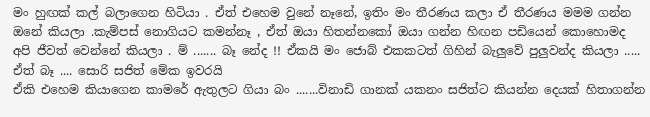මං හුඟක් කල් බලාගෙන හිටියා . ඒත් එහෙම වුනේ නෑනේ, ඉතිං මං තීරණය කලා ඒ තීරණය මමම ගන්න ඔනේ කියලා .කැම්පස් නොගියට කමන්නෑ , ඒත් ඔයා හිතන්නකෝ ඔයා ගන්න හිඟන පඩියෙන් කොහොමද අපි ජීවත් වෙන්නේ කියලා . ම් ....... බෑ නේද !! ඒකයි මං ජොබ් එකකටත් ගිහින් බැලුවේ පුලුවන්ද කියලා ..... ඒත් බෑ .... සොරි සජිත් මේක ඉවරයි
ඒකි එහෙම කියාගෙන කාමරේ ඇතුලට ගියා බං .......විනාඩි ගානක් යකනං සජිත්ට කියන්න දෙයක් හිතාගන්න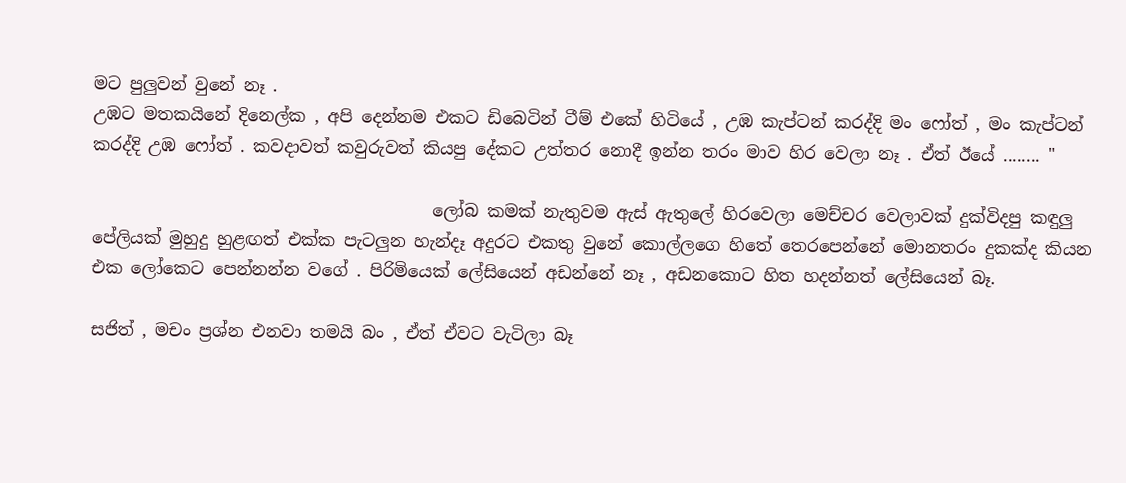මට පුලුවන් වුනේ නෑ .
උඹට මතකයිනේ දිනෙල්ක , අපි දෙන්නම එකට ඩිබෙටින් ටීම් එකේ හිටියේ , උඹ කැප්ටන් කරද්දි මං ෆෝත් , මං කැප්ටන් කරද්දි උඹ ෆෝත් . කවදාවත් කවුරුවත් කියපු දේකට උත්තර නොදී ඉන්න තරං මාව හිර වෙලා නෑ . ඒත් ඊයේ ........ "

                                        ලෝබ කමක් නැතුවම ඇස් ඇතුලේ හිරවෙලා මෙච්චර වෙලාවක් දුක්විදපු කඳුලු පේලියක් මුහුදු හුළඟත් එක්ක පැටලුන හැන්දෑ අදුරට එකතු වුනේ කොල්ලගෙ හිතේ තෙරපෙන්නේ මොනතරං දුකක්ද කියන එක ලෝකෙට පෙන්නන්න වගේ . පිරිමියෙක් ලේසියෙන් අඩන්නේ නෑ , අඩනකොට හිත හදන්නත් ලේසියෙන් බෑ.

සජිත් , මචං ප්‍රශ්න එනවා තමයි බං , ඒත් ඒවට වැටිලා බෑ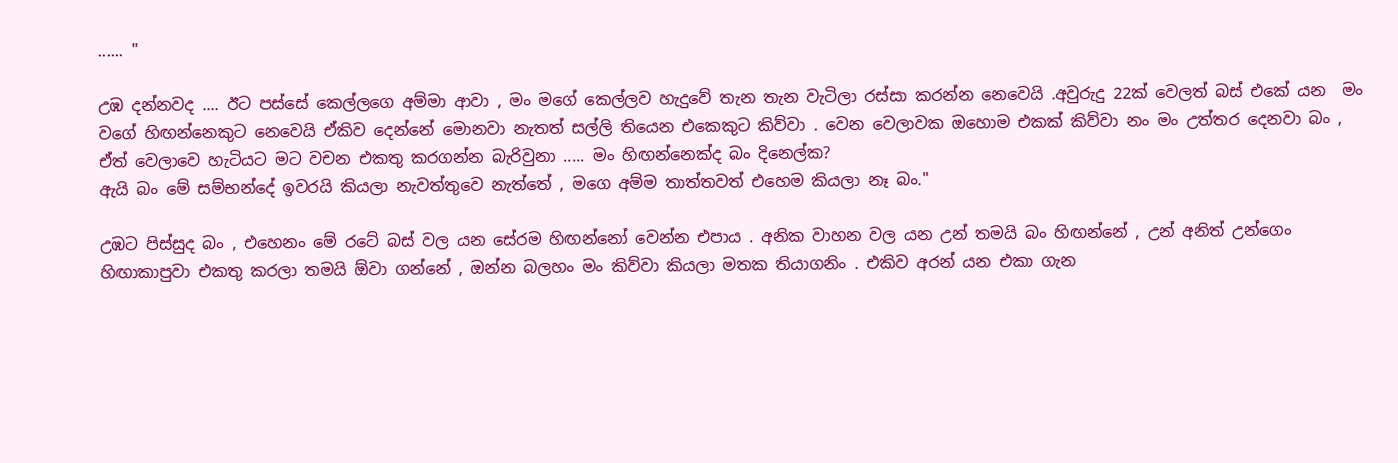...... "

උඹ දන්නවද .... ඊට පස්සේ කෙල්ලගෙ අම්මා ආවා , මං මගේ කෙල්ලව හැදුවේ තැන තැන වැටිලා රස්සා කරන්න නෙවෙයි .අවුරුදු 22ක් වෙලත් බස් එකේ යන  මං වගේ හිඟන්නෙකුට නෙවෙයි ඒකිව දෙන්නේ මොනවා නැතත් සල්ලි තියෙන එකෙකුට කිව්වා . වෙන වෙලාවක ඔහොම එකක් කිව්වා නං මං උත්තර දෙනවා බං , ඒත් වෙලාවෙ හැටියට මට වචන එකතු කරගන්න බැරිවුනා ..... මං හිඟන්නෙක්ද බං දිනෙල්ක?
ඇයි බං මේ සම්භන්දේ ඉවරයි කියලා නැවත්තුවෙ නැත්තේ , මගෙ අම්ම තාත්තවත් එහෙම කියලා නෑ බං."

උඹට පිස්සුද බං , එහෙනං මේ රටේ බස් වල යන සේරම හිඟන්නෝ වෙන්න එපාය . අනික වාහන වල යන උන් තමයි බං හිඟන්නේ , උන් අනිත් උන්ගෙං හිඟාකාපුවා එකතු කරලා තමයි ඕවා ගන්නේ , ඔන්න බලහං මං කිව්වා කියලා මතක තියාගනිං . එකිව අරන් යන එකා ගැන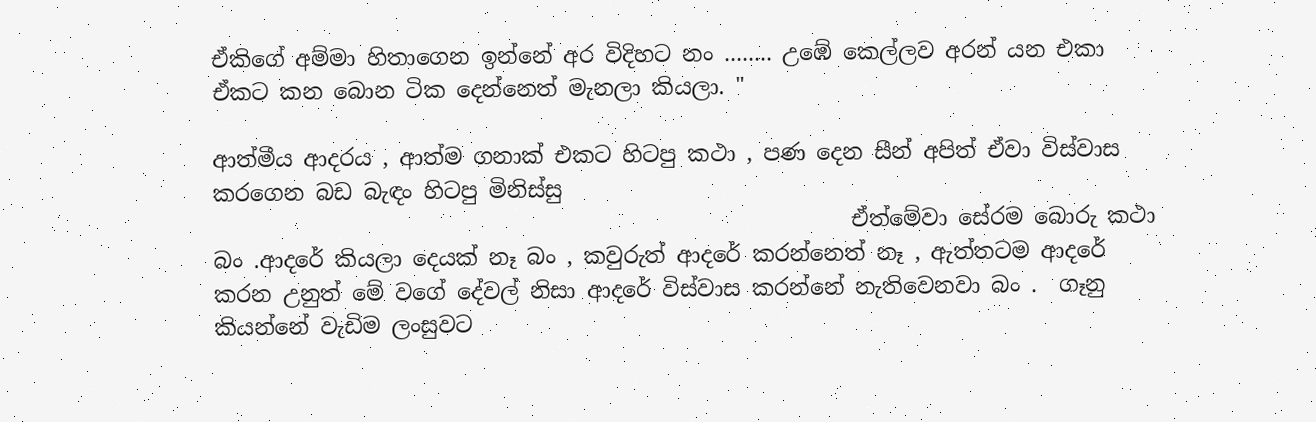ඒකිගේ අම්මා හිතාගෙන ඉන්නේ අර විදිහට නං ........ උඹේ කෙල්ලව අරන් යන එකා ඒකට කන බොන ටික දෙන්නෙත් මැනලා කියලා. "

ආත්මීය ආදරය , ආත්ම ගනාක් එකට හිටපු කථා , පණ දෙන සීන් අපිත් ඒවා විස්වාස කරගෙන බඩ බැඳං හිටපු මිනිස්සු
                                                          ඒත්මේවා සේරම බොරු කථා බං .ආදරේ කියලා දෙයක් නෑ බං , කවුරුත් ආදරේ කරන්නෙත් නෑ , ඇත්තටම ආදරේ කරන උනුත් මේ වගේ දේවල් නිසා ආදරේ විස්වාස කරන්නේ නැතිවෙනවා බං .  ගෑනු කියන්නේ වැඩිම ලංසුවට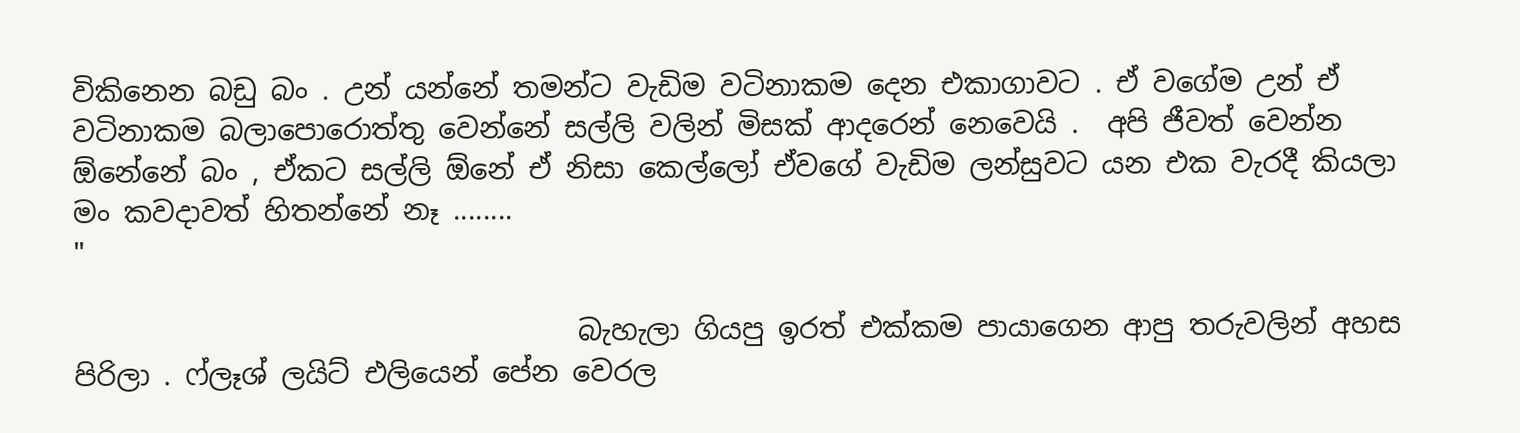විකිනෙන බඩු බං . උන් යන්නේ තමන්ට වැඩිම වටිනාකම දෙන එකාගාවට . ඒ වගේම උන් ඒ වටිනාකම බලාපොරොත්තු වෙන්නේ සල්ලි වලින් මිසක් ආදරෙන් නෙවෙයි .  අපි ජීවත් වෙන්න ඕනේනේ බං , ඒකට සල්ලි ඕනේ ඒ නිසා කෙල්ලෝ ඒවගේ වැඩිම ලන්සුවට යන එක වැරදී කියලා මං කවදාවත් හිතන්නේ නෑ ........
"

                                    බැහැලා ගියපු ඉරත් එක්කම පායාගෙන ආපු තරුවලින් අහස පිරිලා . ෆ්ලෑශ් ලයිට් එලියෙන් පේන වෙරල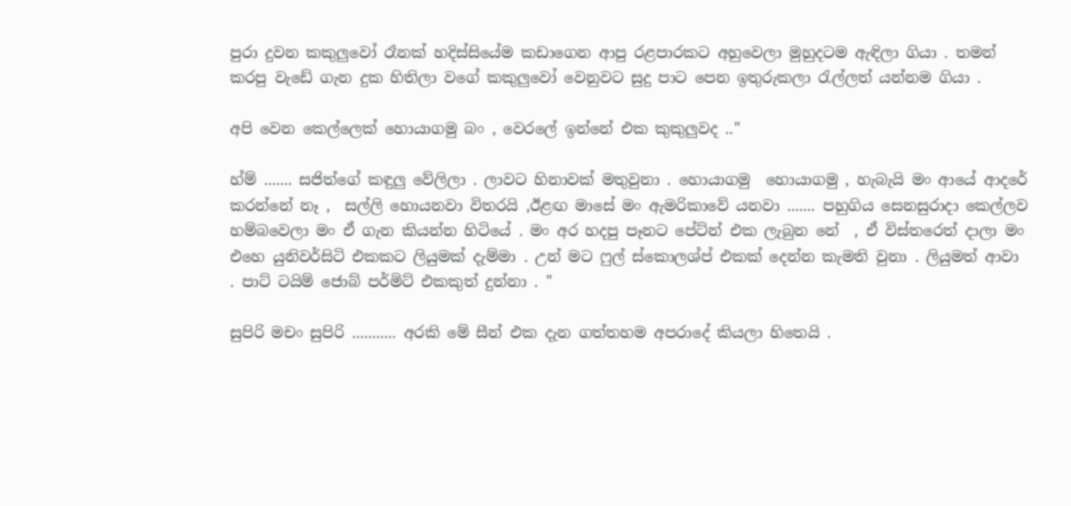පුරා දුවන කකුලුවෝ රෑනක් හදිස්සියේම කඩාගෙන ආපු රළපාරකට අහුවෙලා මුහුදටම ඇඳිලා ගියා . තමන් කරපු වැඩේ ගැන දුක හිතිලා වගේ කකුලුවෝ වෙනුවට සුදු පාට පෙන ඉතුරුකලා රැල්ලත් යන්නම ගියා .

අපි වෙන කෙල්ලෙක් හොයාගමු බං , වෙරලේ ඉන්නේ එක කුකුලුවද .."

හ්ම් ....... සජිත්ගේ කඳුලු වේලිලා . ලාවට හිනාවක් මතුවුනා . හොයාගමු  හොයාගමු , හැබැයි මං ආයේ ආදරේ කරන්නේ නෑ ,  සල්ලි හොයනවා විතරයි ,ඊළඟ මාසේ මං ඇමරිකාවේ යනවා ....... පහුගිය සෙනසුරාදා කෙල්ලව හම්බවෙලා මං ඒ ගැන කියන්න හිටියේ . මං අර හදපු පෑනට පේට්න් එක ලැබුන නේ  , ඒ විස්තරෙත් දාලා මං එහෙ යුනිවර්සිටි එකකට ලියුමක් දැම්මා . උන් මට ෆුල් ස්කොලශ්ප් එකක් දෙන්න කැමති වුනා . ලියුමත් ආවා . පාට් ටයිම් ජොබ් පර්මිට් එකකුත් දුන්නා . "

සුපිරි මචං සුපිරි ........... අරකි මේ සීන් එක දැන ගත්තහම අපරාදේ කියලා හිතෙයි .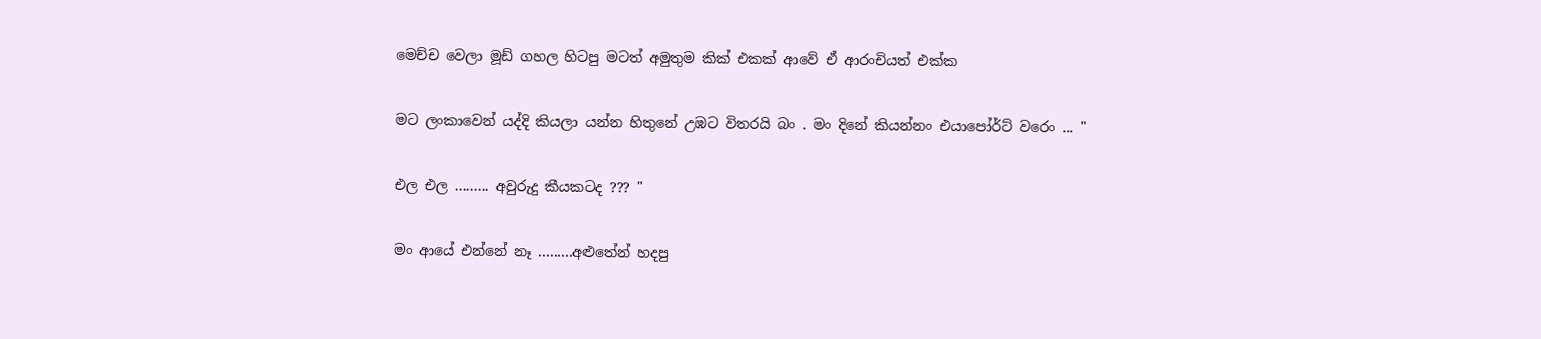මෙච්ච වෙලා මූඩ් ගහල හිටපු මටත් අමුතුම කික් එකක් ආවේ ඒ ආරංචියත් එක්ක

මට ලංකාවෙන් යද්දි කියලා යන්න හිතුනේ උඹට විතරයි බං . මං දිනේ කියන්නං එයාපෝර්ට් වරෙං ... "

එල එල ......... අවුරුදු කීයකටද ??? "

මං ආයේ එන්නේ නෑ .........අළුතේන් හදපු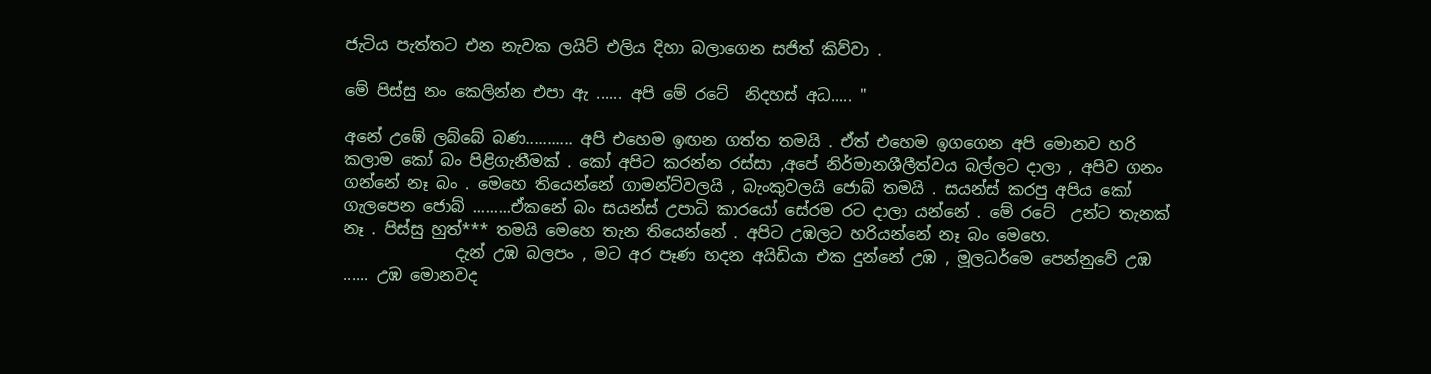ජැටිය පැත්තට එන නැවක ලයිට් එලිය දිහා බලාගෙන සජිත් කිව්වා .

මේ පිස්සු නං කෙලින්න එපා ඇ ...... අපි මේ රටේ  නිදහස් අධ..... "

අනේ උඹේ ලබ්බේ බණ........... අපි එහෙම ඉඟන ගත්ත තමයි . ඒත් එහෙම ඉගගෙන අපි මොනව හරි කලාම කෝ බං පිළිගැනීමක් . කෝ අපිට කරන්න රස්සා ,අපේ නිර්මානශීලීත්වය බල්ලට දාලා , අපිව ගනං ගන්නේ නෑ බං . මෙහෙ තියෙන්නේ ගාමන්ට්වලයි , බැංකුවලයි ජොබ් තමයි . සයන්ස් කරපු අපිය කෝ ගැලපෙන ජොබ් .........ඒකනේ බං සයන්ස් උපාධි කාරයෝ සේරම රට දාලා යන්නේ . මේ රටේ  උන්ට තැනක් නෑ . පිස්සු හුත්*** තමයි මෙහෙ තැන තියෙන්නේ . අපිට උඹලට හරියන්නේ නෑ බං මෙහෙ.
              දැන් උඹ බලපං , මට අර පෑණ හදන අයිඩියා එක දුන්නේ උඹ , මූලධර්මෙ පෙන්නුවේ උඹ ...... උඹ මොනවද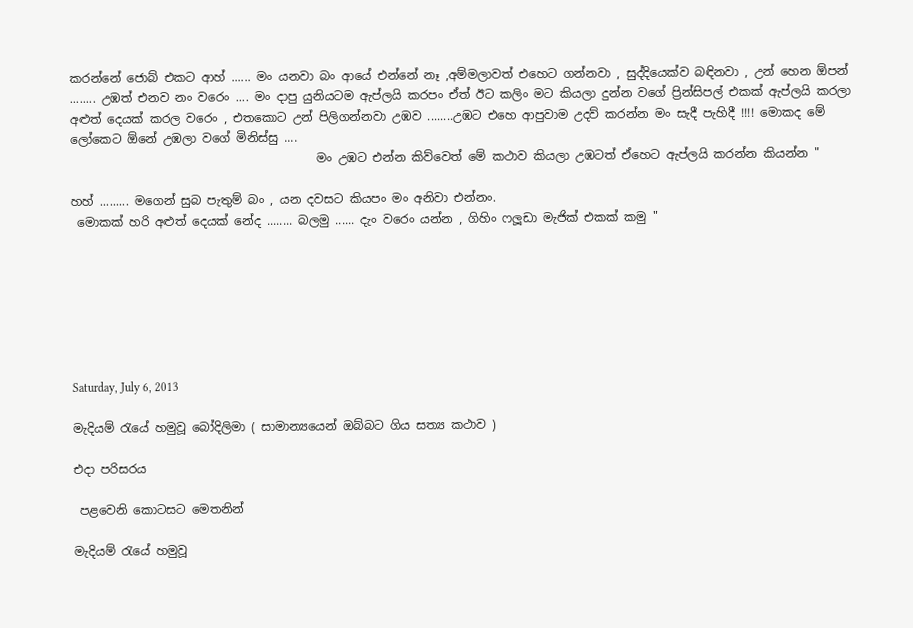කරන්නේ ජොබ් එකට ආහ් ...... මං යනවා බං ආයේ එන්නේ නෑ ,අම්මලාවත් එහෙට ගන්නවා , සුද්දියෙක්ව බඳිනවා , උන් හෙන ඕපන් ........ උඹත් එනව නං වරෙං .... මං දාපු යුනියටම ඇප්ලයි කරපං ඒත් ඊට කලිං මට කියලා දුන්න වගේ ප්‍රින්සිපල් එකක් ඇප්ලයි කරලා අළුත් දෙයක් කරල වරෙං , එතකොට උන් පිලිගන්නවා උඹව ........උඹට එහෙ ආපුවාම උදව් කරන්න මං සැදී පැහිදී !!!! මොකද මේ ලෝකෙට ඕනේ උඹලා වගේ මිනිස්සු ....
                                         මං උඹට එන්න කිව්වෙත් මේ කථාව කියලා උඹටත් ඒහෙට ඇප්ලයි කරන්න කියන්න "

හහ් ......... මගෙන් සුබ පැතුම් බං , යන දවසට කියපං මං අනිවා එන්නං.
 මොකක් හරි අළුත් දෙයක් නේද ........ බලමු ...... දැං වරෙං යන්න , ගිහිං ෆලූඩා මැජික් එකක් කමු "







Saturday, July 6, 2013

මැදියම් රැයේ හමුවූ බෝදිලිමා ( සාමාන්‍යයෙන් ඔබ්බට ගිය සත්‍ය කථාව )

එදා පරිසරය

 පළවෙනි කොටසට මෙතනින්

මැදියම් රැයේ හමුවූ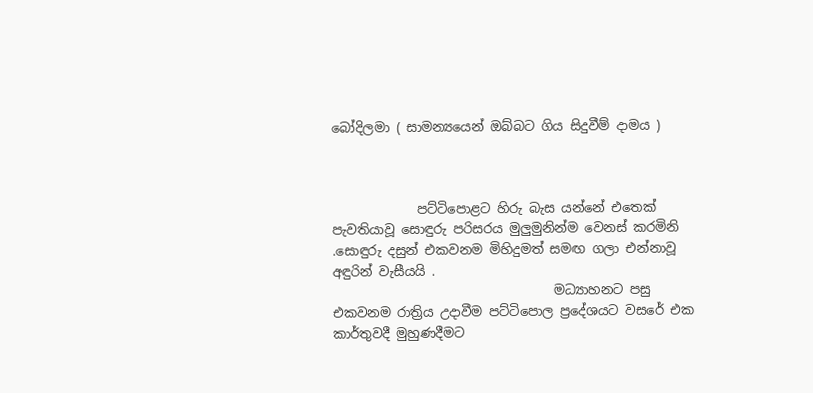බෝදිලමා ( සාමන්‍යයෙන් ඔබ්බට ගිය සිදුවීම් දාමය )



             පට්ටිපොළට හිරු බැස යන්නේ එතෙක් පැවතියාවූ සොඳුරු පරිසරය මුලුමුනින්ම වෙනස් කරමිනි .සොඳුරු දසුන් එකවනම මිහිදුමත් සමඟ ගලා එන්නාවූ අඳුරින් වැසීයයි .
                                  මධ්‍යාහනට පසු එකවනම රාත්‍රිය උදාවීම පට්ටිපොල ප්‍රදේශයට වසරේ එක කාර්තුවදී මුහුණදීමට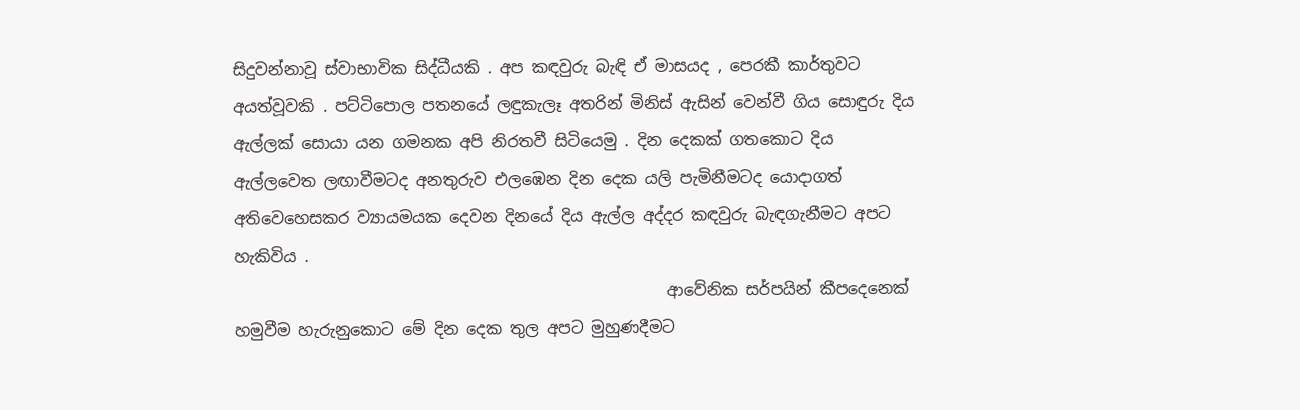සිදුවන්නාවූ ස්වාභාවික සිද්ධීයකි . අප කඳවුරු බැඳි ඒ මාසයද , පෙරකී කාර්තුවට අයත්වූවකි . පට්ටිපොල පතනයේ ලඳුකැලෑ අතරින් මිනිස් ඇසින් වෙන්වී ගිය සො‍ඳුරු දිය ඇල්ලක් සොයා යන ගමනක අපි නිරතවී සිටියෙමු . දින දෙකක් ගතකොට දිය ඇල්ලවෙත ලඟාවීමටද අනතුරුව එලඹෙන දින දෙක යලි පැමිනීමටද යොදාගත් අතිවෙහෙසකර ව්‍යායමයක දෙවන දිනයේ දිය ඇල්ල අද්දර කඳවුරු බැඳගැනීමට අපට හැකිවිය .
                                                      ආවේනික සර්පයින් කීපදෙනෙක් හමුවීම හැරුනුකොට මේ දින දෙක තුල අපට මුහුණදීමට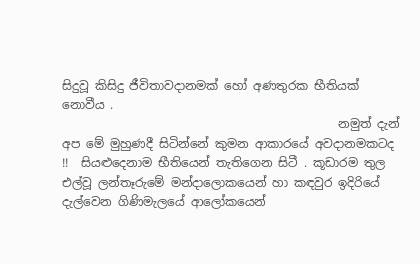සිදුවූ කිසිදු ජීවිතාවදානමක් හෝ අණතුරක භීතියක් නොවීය .
                                              නමුත් දැන් අප මේ මුහුණදී සිටින්නේ කුමන ආකාරයේ අවදානමකටද !!  සියළුදෙනාම භීතියෙන් තැතිගෙන සිටී . කූඩාරම තුල එල්වූ ලන්තෑරුමේ මන්දාලොකයෙන් හා කඳවුර ඉදිරියේ දැල්වෙන ගිණිමැලයේ ආලෝකයෙන්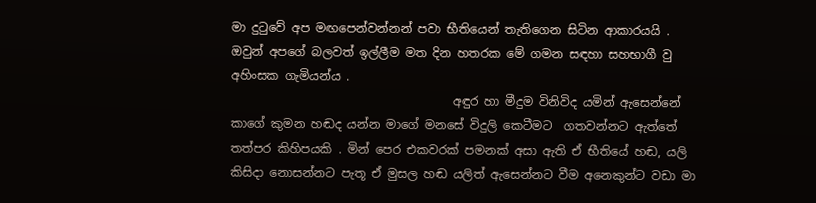මා දුටුවේ අප මඟපෙන්වන්නන් පවා භීතියෙන් තැතිගෙන සිටින ආකාරයයි . ඔවුන් අපගේ බලවත් ඉල්ලීම මත දින හතරක මේ ගමන සඳහා සහභාගී වු අහිංසක ගැමියන්ය .
                                     අඳුර හා මීදුම විනිවිද යමින් ඇසෙන්නේ කාගේ කුමන හඬද යන්න මාගේ මනසේ විදුලි කෙටීමට  ගතවන්නට ඇත්තේ තත්පර කිහිපයකි . මින් පෙර එකවරක් පමනක් අසා ඇති ඒ භීතියේ හඬ, යලි කිසිදා නොසන්නට පැතූ ඒ මුසල හඬ යලිත් ඇසෙන්නට වීම අනෙකුන්ට වඩා මා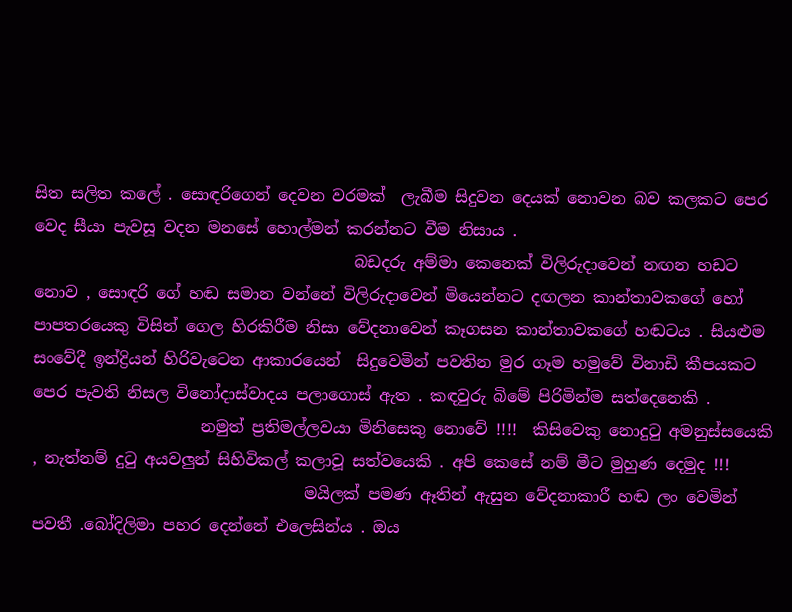සිත සලිත කලේ . සොඳරිගෙන් දෙවන වරමක්  ලැබීම සිදුවන දෙයක් නොවන බව කලකට පෙර වෙද සීයා පැවසූ වදන මනසේ හොල්මන් කරන්නට වීම නිසාය .
                                        බඩදරු අම්මා‍ කෙනෙක් විලිරුදාවෙන් නඟන හඩට නොව , සොඳරි ගේ හඬ සමාන වන්නේ විලිරුදාවෙන් මියෙන්නට දඟලන කාන්තාවකගේ හෝ පාපතරයෙකු විසින් ගෙල හිරකිරීම නිසා වේදනාවෙන් කෑගසන කාන්තාවකගේ හඬටය . සියළුම සංවේදී ඉන්ද්‍රියන් හිරිවැටෙන ආකාරයෙන්  සිදුවෙමින් පවතින මුර ගෑම හමුවේ විනාඩි කීපයකට පෙර පැවති නිසල විනෝදාස්වාදය පලාගොස් ඇත . කඳවුරු බිමේ පිරිමින්ම සත්දෙනෙකි .
                     නමුත් ප්‍රතිමල්ලවයා මිනිසෙකු නොවේ !!!!  කිසිවෙකු නොදුටු අමනුස්සයෙකි , නැත්නම් දුටු අයවලුන් සිහිවිකල් කලාවූ සත්වයෙකි . අපි කෙසේ නම් මීට මුහුණ දෙමුද !!!
                                  මයිලක් පමණ ඈතින් ඇසුන වේදනාකාරී හඬ ලං වෙමින් පවතී .බෝදිලිමා පහර දෙන්නේ එලෙ‍සින්ය . ඔය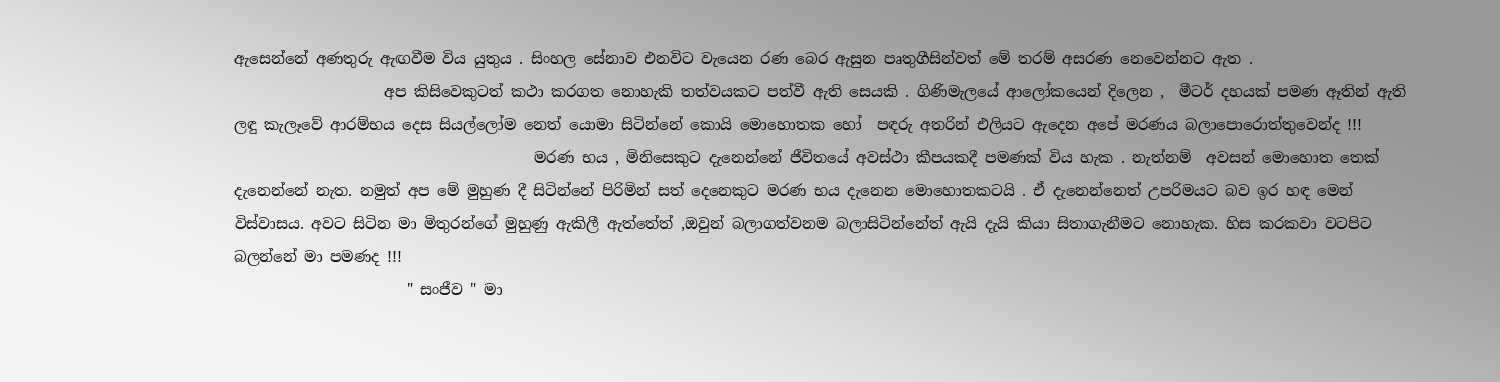ඇසෙන්නේ අණතුරු ඇඟවීම විය යුතුය . සිංහල සේනාව එනවිට වැයෙන රණ බෙර ඇසුන පෘතුගීසින්වත් මේ තරම් අසරණ නෙවෙන්නට ඇත .
                    අප කිසිවෙකුටත් කථා කරගත නොහැකි තත්වයකට පත්වී ඇති සෙයකි . ගිණිමැලයේ ආලෝකයෙන් දිලෙන ,  මීටර් දහයක් පමණ ඈතින් ඇති ලඳු කැලෑවේ ආරම්භය දෙස සියල්ලෝම නෙත් යොමා සිටින්නේ කොයි මොහොතක හෝ  පඳරු අතරින් එලියට ඇදෙන අපේ මරණය බලාපොරොත්තුවෙන්ද !!!
                                        මරණ භය , මිනිසෙකුට දැනෙන්නේ ජීවිතයේ අවස්ථා කීපයකදී පමණක් විය හැක . නැත්නම්  අවසන් මොහොත තෙක් දැනෙන්නේ නැත. නමුත් අප මේ මුහුණ දී සිටින්නේ පිරිමින් සත් දෙනෙකුට මරණ භය දැනෙන මොහොතකටයි . ඒ දැනෙන්නෙත් උපරිමයට බව ඉර හඳ මෙන් විස්වාසය. අවට සිටින මා මිතුරන්ගේ මුහුණු ඇකිලී ඇත්තේත් ,ඔවුන් බලාගත්වනම බලාසිටින්නේත් ඇයි දැයි කියා සිතාගැනීමට නොහැක. හිස කරකවා වටපිට බලන්නේ මා පමණද !!!
                       " සංජීව " මා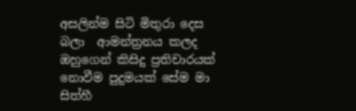අසලින්ම සිටි මිතුරා දෙස බලා  ආමන්ත්‍රනය කලද ඔහු‍‍ගෙන් කිසිදු ප්‍රතිචාරයක් නොවීම පුදුමයක් සේම මා සිත්හී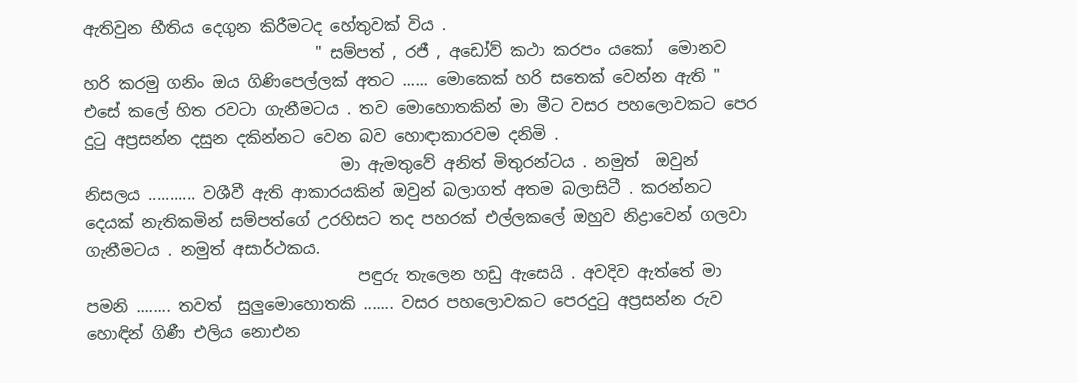ඇතිවුන භීතිය දෙගුන කිරීමටද හේතුවක් විය .
                             " සම්පත් , රජී , අඩෝව් කථා කරපං යකෝ  මොනව හරි කරමු ගනිං ඔය ‍ගිණිපෙල්ලක් අතට ...... මොකෙක් හරි සතෙක් වෙන්න ඇති "
එසේ කලේ හිත රවටා ගැනීමටය . තව මොහොතකින් මා මීට වසර පහලොවකට පෙර දුටු අප්‍රසන්න දසුන දකින්නට වෙන බව හොඳාකාරවම දනිමි .
                                මා ඇමතුවේ අනිත් මිතුරන්ටය . නමුත්  ඔවුන් නිසලය ........... වශීවී ඇති ආකාරයකින් ඔවුන් බලාගත් අතම බලාසිටී . කරන්නට දෙයක් නැතිකමින් සම්පත්ගේ උරහිසට තද පහරක් එල්ලකලේ ඔහුව නිද්‍රාවෙන් ගලවා ගැනීමටය . නමුත් අසාර්ථකය.
                                  පඳුරු තැලෙන හඩු ඇසෙයි . අවදිව ඇත්තේ මා පමනි ........ තවත්  සුලුමොහොතකි ....... වසර පහලොවකට පෙරදුටු අප්‍රසන්න රුව හොඳින් ගිණී එලිය නොඑන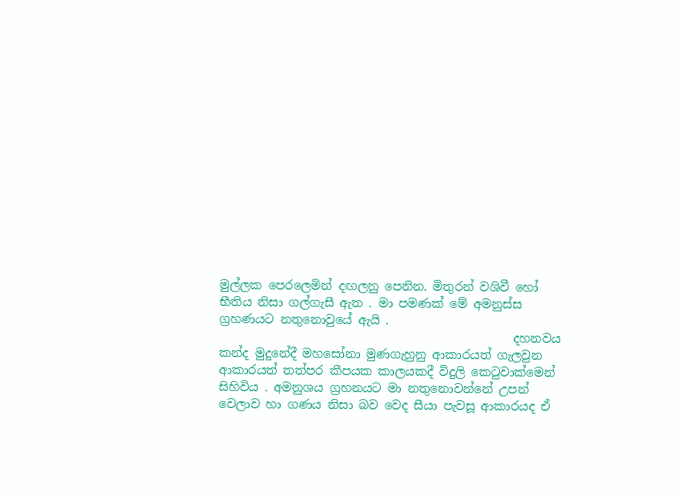මුල්ලක පෙරලෙමින් දඟලනු පෙනින. මිතුරන් වශිවී හෝ භීතිය නිසා ගල්ගැසී ඇත . මා පමණක් මේ අමනුස්ස ග්‍රහණයට නතුනොවුයේ ඇයි .
                                                 දහනවය කන්ද මුදුනේදී මහසෝනා මුණගැහුනු ආකාරයත් ගැලවුන ආකාරයත් තත්පර කීපයක කාලයකදී විදුලි කෙටුවාක්මෙන් සිහිවිය . අමනුශය ග්‍රහනයට මා නතුනොවන්නේ උපන් වෙලාව හා ගණය නිසා බව වෙද සීයා පැවසූ ආකාරයද ඒ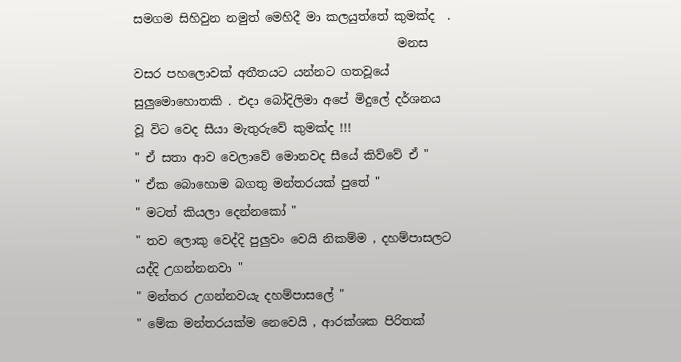සමගම සිහිවුන නමුත් මෙහිදී මා කලයුත්තේ කුමක්ද  .
                                            මනස වසර පහලොවක් අතීතයට යන්නට ගතවූයේ සුලුමොහොතකි . එදා බෝදිලිමා අපේ මිදුලේ දර්ශනය වූ විට වෙද සීයා මැතුරුවේ කුමක්ද !!!
" ඒ සතා ආව වෙලාවේ මොනවද සීයේ කිව්වේ ඒ "
" ඒක බොහොම බගතු මන්තරයක් පුතේ "
" මටත් කියලා දෙන්නකෝ "
" තව ලොකු වෙද්දි පුලුවං වෙයි නිකම්ම , දහම්පාසලට යද්දි උගන්නනවා "
" මන්තර උගන්නවයැ දහම්පාසලේ "
" මේක මන්තරයක්ම නෙවෙයි , ආරක්ශක පිරිතක්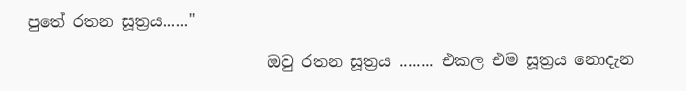පුතේ රතන සූත්‍රය......"

                              ඔවු රතන සූත්‍රය ........ එකල එම සූත්‍රය නොදැන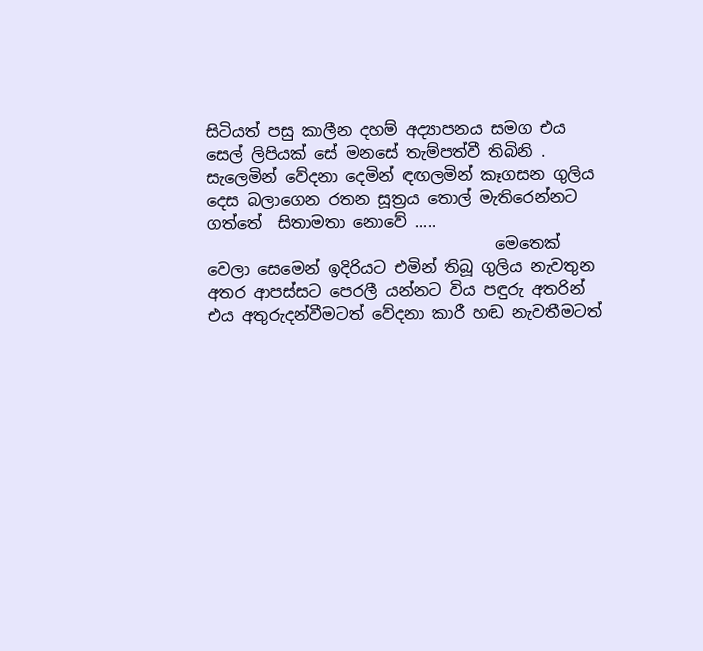සිටියත් පසු කාලීන දහම් අද්‍යාපනය සමග එය සෙල් ලිපියක් සේ මනසේ තැම්පත්වී තිබිනි . සැලෙමින් වේදනා දෙමින් ඳඟලමින් කෑගසන ගුලිය දෙස බලාගෙන රතන සූත්‍රය තොල් මැතිරෙන්නට ගත්තේ  සිතාමතා නොවේ .....
                                    මෙතෙක් වෙලා සෙමෙන් ඉදිරියට එමින් තිබූ ගුලිය නැවතුන අතර ආපස්සට පෙරලී යන්නට විය පඳුරු අතරින් එය අතුරුදන්වීමටත් වේදනා කාරී හඬ නැවතීමටත්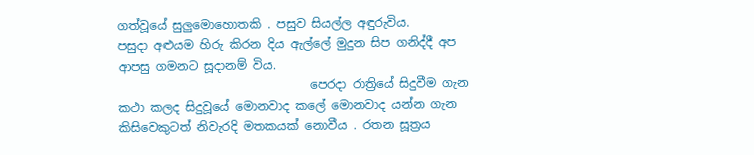ගත්වූයේ සුලුමොහොතකි . පසුව සියල්ල අඳුරුවිය.
පසුදා අළුයම හිරු කිරන දිය ඇල්ලේ මුදුන සිප ගනිද්දී අප ආපසු ගමනට සූදානම් විය.
                                පෙරදා රාත්‍රියේ සිදුවීම ගැන කථා කලද සිදුවූයේ මොනවාද කලේ මොනවාද යන්න ගැන කිසිවෙකුටත් නිවැරදි මතකයක් නොවීය . රතන සූත්‍රය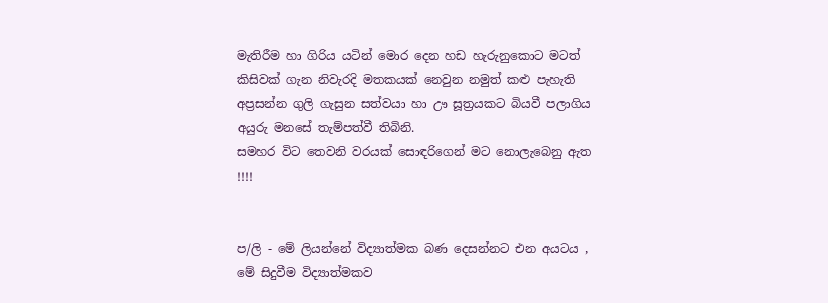මැතිරීම හා ගිරිය යටින් මොර දෙන හඩ හැරුනුකොට මටත් කිසිවක් ගැන නිවැරදි මතකයක් නෙවුන නමුත් කළු පැහැති අප්‍රසන්න ගුලි ගැසුන සත්වයා හා ඌ සූත්‍රයකට බියවී පලාගිය අයුරු මනසේ තැම්පත්වී තිබිනි.
සමහර විට තෙවනි වරයක් සොඳරිගෙන් මට නොලැබෙනු ඇත !!!!


ප/ලි - මේ ලියන්නේ විද්‍යාත්මක බණ දෙසන්නට එන අයටය , මේ සිදුවීම විද්‍යාත්මකව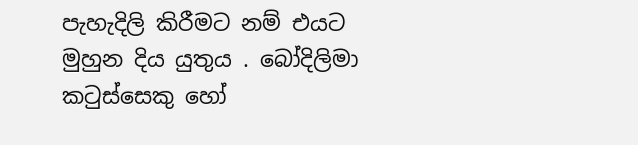පැහැදිලි කිරීමට නම් එයට මුහුන දිය යුතුය . බෝදිලිමා කටුස්සෙකු හෝ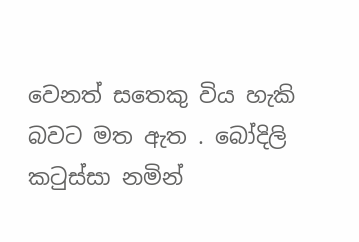වෙනත් සතෙකු විය හැකි බවට මත ඇත . බෝදිලි කටුස්සා නමින්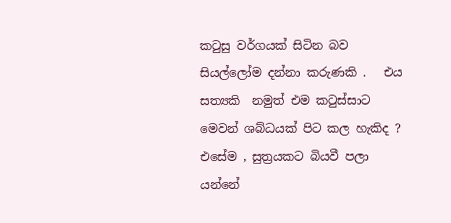කටුසු වර්ගයක් සිටින බව සියල්ලෝම දන්නා කරුණකි .   එය සත්‍යකි  නමුත් එම කටුස්සාට මෙවන් ශබ්ධයක් පිට කල හැකිද ? එසේම , සුත්‍රයකට බියවී පලා යන්නේ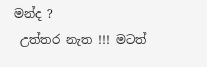මන්ද ?
 උත්තර නැත !!! මටත්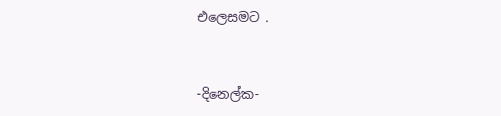එලෙසමට .


-දිනෙල්ක-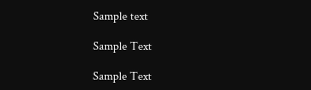Sample text

Sample Text

Sample Text